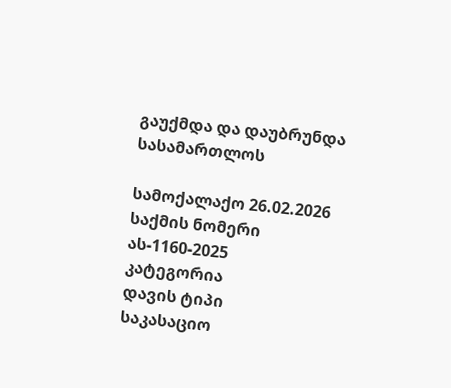გაუქმდა და დაუბრუნდა სასამართლოს

სამოქალაქო 26.02.2026
საქმის ნომერი
ას-1160-2025
კატეგორია
დავის ტიპი
საკასაციო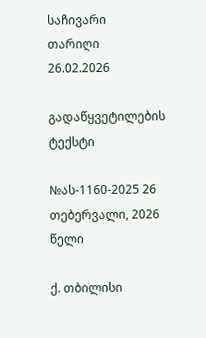საჩივარი
თარიღი
26.02.2026

გადაწყვეტილების ტექსტი

№ას-1160-2025 26 თებერვალი, 2026 წელი

ქ. თბილისი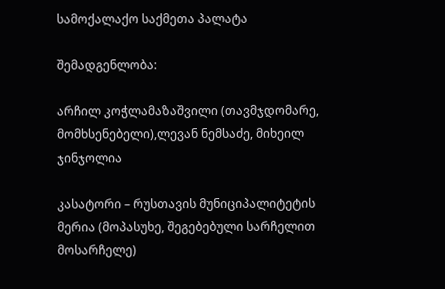სამოქალაქო საქმეთა პალატა

შემადგენლობა:

არჩილ კოჭლამაზაშვილი (თავმჯდომარე, მომხსენებელი),ლევან ნემსაძე, მიხეილ ჯინჯოლია

კასატორი – რუსთავის მუნიციპალიტეტის მერია (მოპასუხე, შეგებებული სარჩელით მოსარჩელე)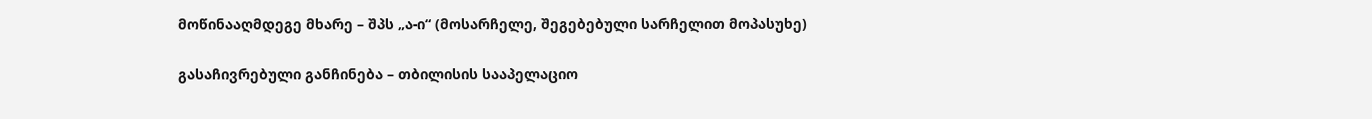მოწინააღმდეგე მხარე – შპს „ა-ი“ (მოსარჩელე, შეგებებული სარჩელით მოპასუხე)

გასაჩივრებული განჩინება – თბილისის სააპელაციო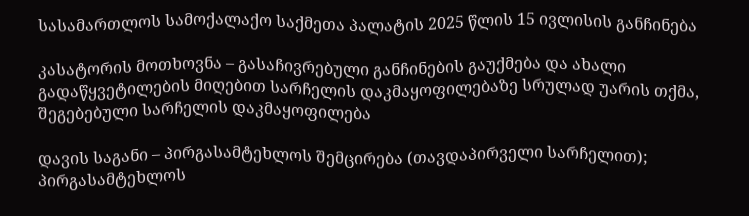სასამართლოს სამოქალაქო საქმეთა პალატის 2025 წლის 15 ივლისის განჩინება

კასატორის მოთხოვნა – გასაჩივრებული განჩინების გაუქმება და ახალი გადაწყვეტილების მიღებით სარჩელის დაკმაყოფილებაზე სრულად უარის თქმა, შეგებებული სარჩელის დაკმაყოფილება

დავის საგანი – პირგასამტეხლოს შემცირება (თავდაპირველი სარჩელით); პირგასამტეხლოს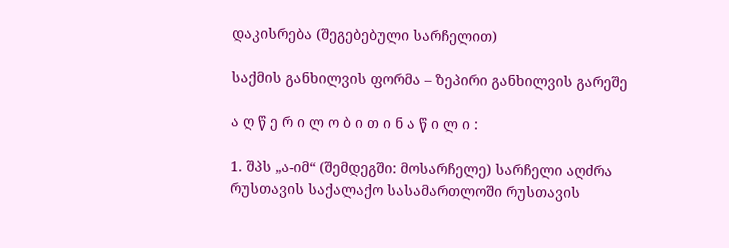დაკისრება (შეგებებული სარჩელით)

საქმის განხილვის ფორმა – ზეპირი განხილვის გარეშე

ა ღ წ ე რ ი ლ ო ბ ი თ ი ნ ა წ ი ლ ი :

1. შპს „ა-იმ“ (შემდეგში: მოსარჩელე) სარჩელი აღძრა რუსთავის საქალაქო სასამართლოში რუსთავის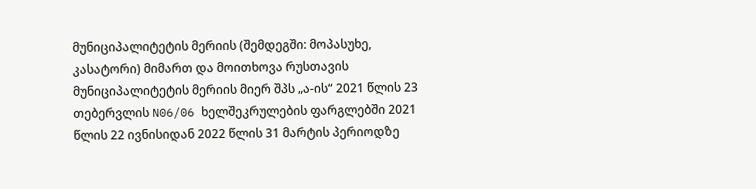მუნიციპალიტეტის მერიის (შემდეგში: მოპასუხე, კასატორი) მიმართ და მოითხოვა რუსთავის მუნიციპალიტეტის მერიის მიერ შპს „ა-ის“ 2021 წლის 23 თებერვლის N06/06 ხელშეკრულების ფარგლებში 2021 წლის 22 ივნისიდან 2022 წლის 31 მარტის პერიოდზე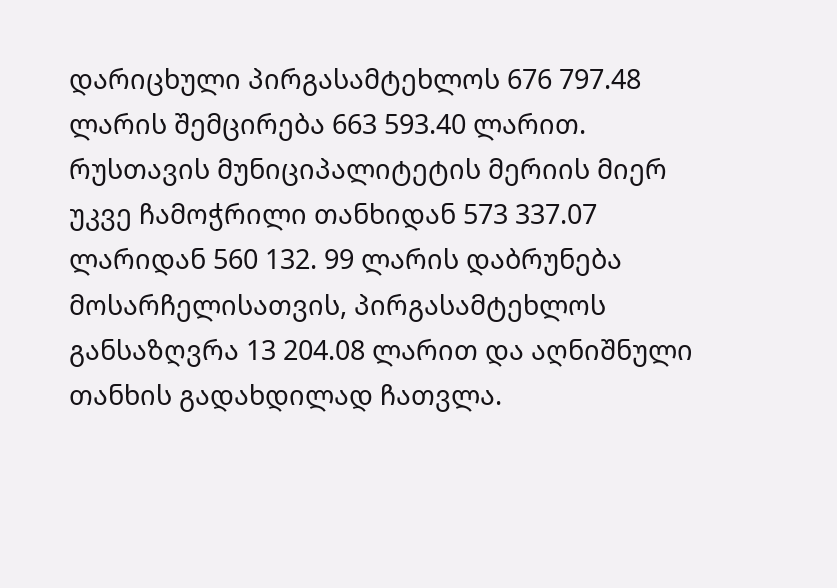დარიცხული პირგასამტეხლოს 676 797.48 ლარის შემცირება 663 593.40 ლარით. რუსთავის მუნიციპალიტეტის მერიის მიერ უკვე ჩამოჭრილი თანხიდან 573 337.07 ლარიდან 560 132. 99 ლარის დაბრუნება მოსარჩელისათვის, პირგასამტეხლოს განსაზღვრა 13 204.08 ლარით და აღნიშნული თანხის გადახდილად ჩათვლა.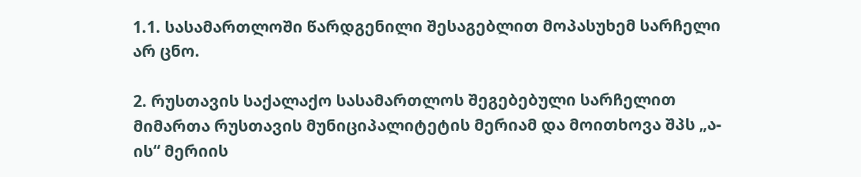1.1. სასამართლოში წარდგენილი შესაგებლით მოპასუხემ სარჩელი არ ცნო.

2. რუსთავის საქალაქო სასამართლოს შეგებებული სარჩელით მიმართა რუსთავის მუნიციპალიტეტის მერიამ და მოითხოვა შპს „ა-ის“ მერიის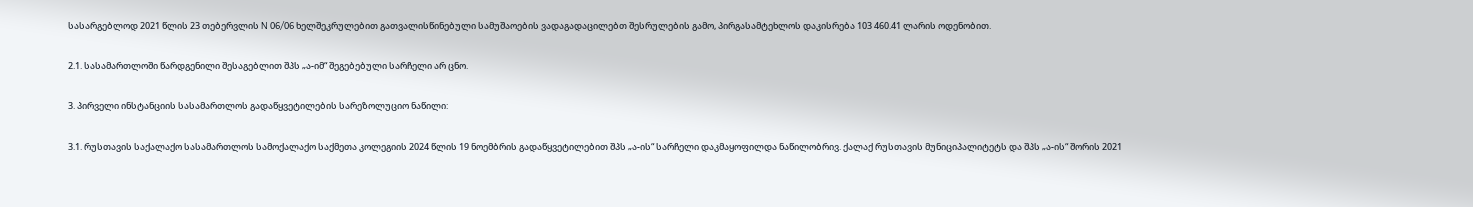სასარგებლოდ 2021 წლის 23 თებერვლის N 06/06 ხელშეკრულებით გათვალისწინებული სამუშაოების ვადაგადაცილებთ შესრულების გამო, პირგასამტეხლოს დაკისრება 103 460.41 ლარის ოდენობით.

2.1. სასამართლოში წარდგენილი შესაგებლით შპს „ა-იმ“ შეგებებული სარჩელი არ ცნო.

3. პირველი ინსტანციის სასამართლოს გადაწყვეტილების სარეზოლუციო ნაწილი:

3.1. რუსთავის საქალაქო სასამართლოს სამოქალაქო საქმეთა კოლეგიის 2024 წლის 19 ნოემბრის გადაწყვეტილებით შპს „ა-ის“ სარჩელი დაკმაყოფილდა ნაწილობრივ. ქალაქ რუსთავის მუნიციპალიტეტს და შპს „ა-ის“ შორის 2021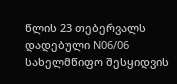წლის 23 თებერვალს დადებული N06/06 სახელმწიფო შესყიდვის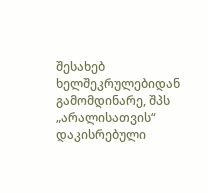შესახებ ხელშეკრულებიდან გამომდინარე, შპს „არალისათვის“ დაკისრებული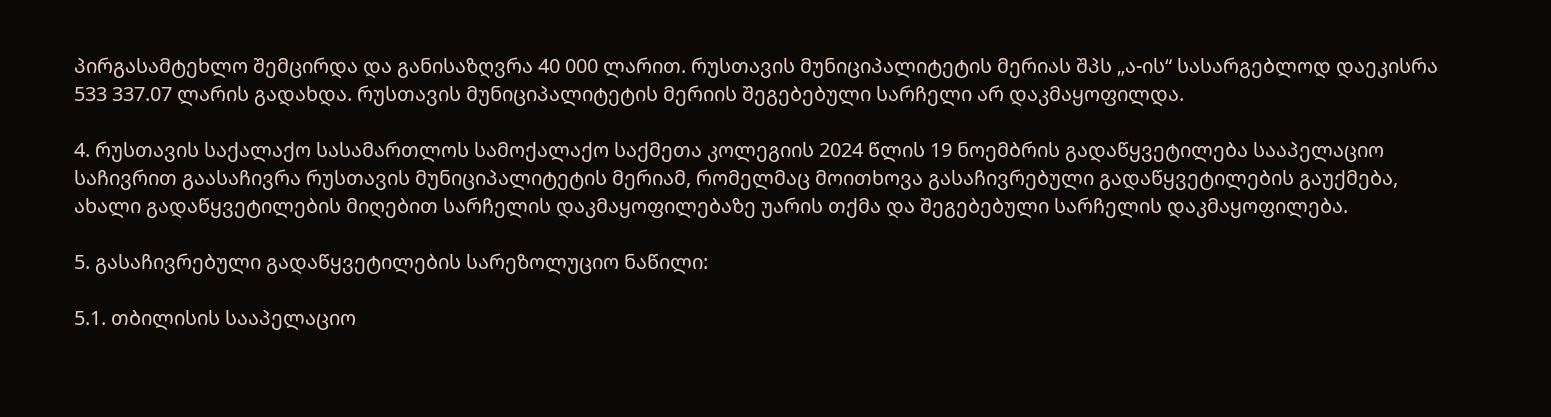პირგასამტეხლო შემცირდა და განისაზღვრა 40 000 ლარით. რუსთავის მუნიციპალიტეტის მერიას შპს „ა-ის“ სასარგებლოდ დაეკისრა 533 337.07 ლარის გადახდა. რუსთავის მუნიციპალიტეტის მერიის შეგებებული სარჩელი არ დაკმაყოფილდა.

4. რუსთავის საქალაქო სასამართლოს სამოქალაქო საქმეთა კოლეგიის 2024 წლის 19 ნოემბრის გადაწყვეტილება სააპელაციო საჩივრით გაასაჩივრა რუსთავის მუნიციპალიტეტის მერიამ, რომელმაც მოითხოვა გასაჩივრებული გადაწყვეტილების გაუქმება, ახალი გადაწყვეტილების მიღებით სარჩელის დაკმაყოფილებაზე უარის თქმა და შეგებებული სარჩელის დაკმაყოფილება.

5. გასაჩივრებული გადაწყვეტილების სარეზოლუციო ნაწილი:

5.1. თბილისის სააპელაციო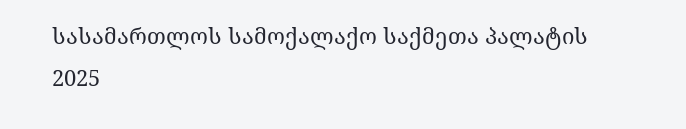სასამართლოს სამოქალაქო საქმეთა პალატის 2025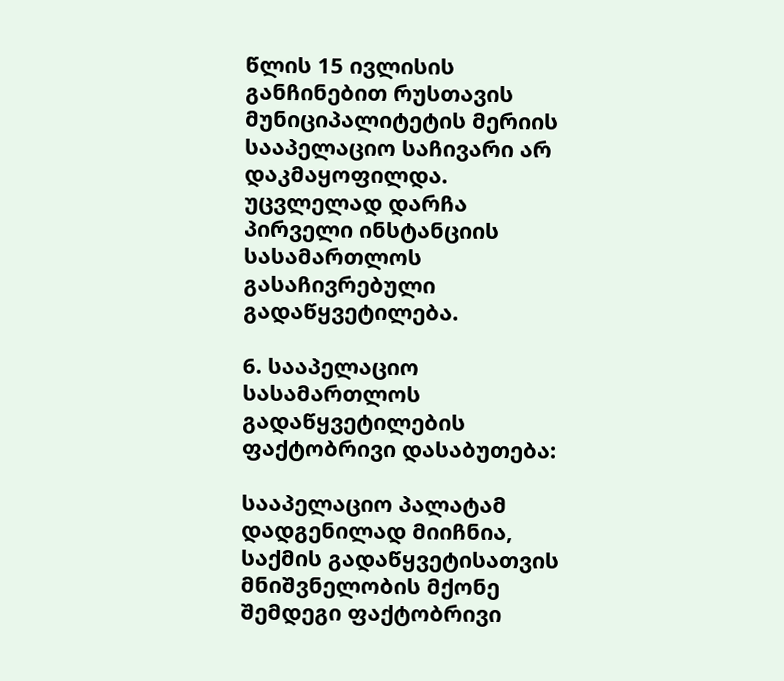წლის 15 ივლისის განჩინებით რუსთავის მუნიციპალიტეტის მერიის სააპელაციო საჩივარი არ დაკმაყოფილდა. უცვლელად დარჩა პირველი ინსტანციის სასამართლოს გასაჩივრებული გადაწყვეტილება.

6. სააპელაციო სასამართლოს გადაწყვეტილების ფაქტობრივი დასაბუთება:

სააპელაციო პალატამ დადგენილად მიიჩნია, საქმის გადაწყვეტისათვის მნიშვნელობის მქონე შემდეგი ფაქტობრივი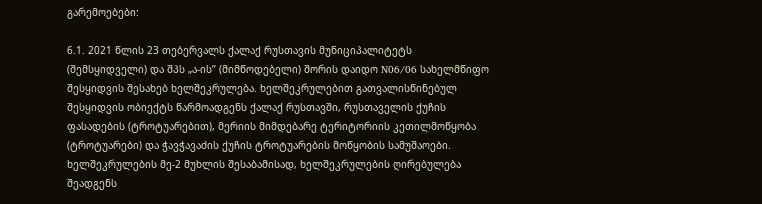გარემოებები:

6.1. 2021 წლის 23 თებერვალს ქალაქ რუსთავის მუნიციპალიტეტს (შემსყიდველი) და შპს „ა-ის’’ (მიმწოდებელი) შორის დაიდო N06/06 სახელმწიფო შესყიდვის შესახებ ხელშეკრულება. ხელშეკრულებით გათვალისწინებულ შესყიდვის ობიექტს წარმოადგენს ქალაქ რუსთავში, რუსთაველის ქუჩის ფასადების (ტროტუარებით), მერიის მიმდებარე ტერიტორიის კეთილმოწყობა (ტროტუარები) და ჭავჭავაძის ქუჩის ტროტუარების მოწყობის სამუშაოები. ხელშეკრულების მე-2 მუხლის შესაბამისად, ხელშეკრულების ღირებულება შეადგენს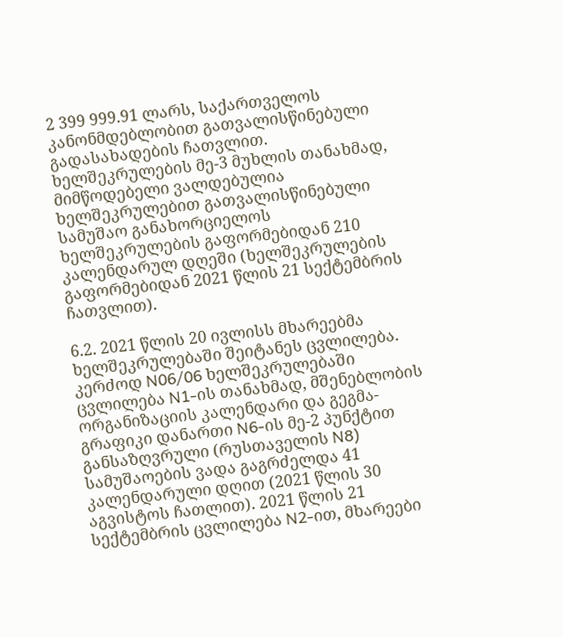2 399 999.91 ლარს, საქართველოს კანონმდებლობით გათვალისწინებული გადასახადების ჩათვლით. ხელშეკრულების მე-3 მუხლის თანახმად, მიმწოდებელი ვალდებულია ხელშეკრულებით გათვალისწინებული სამუშაო განახორციელოს ხელშეკრულების გაფორმებიდან 210 კალენდარულ დღეში (ხელშეკრულების გაფორმებიდან 2021 წლის 21 სექტემბრის ჩათვლით).

6.2. 2021 წლის 20 ივლისს მხარეებმა ხელშეკრულებაში შეიტანეს ცვლილება. კერძოდ N06/06 ხელშეკრულებაში ცვლილება N1-ის თანახმად, მშენებლობის ორგანიზაციის კალენდარი და გეგმა-გრაფიკი დანართი N6-ის მე-2 პუნქტით განსაზღვრული (რუსთაველის N8) სამუშაოების ვადა გაგრძელდა 41 კალენდარული დღით (2021 წლის 30 აგვისტოს ჩათლით). 2021 წლის 21 სექტემბრის ცვლილება N2-ით, მხარეები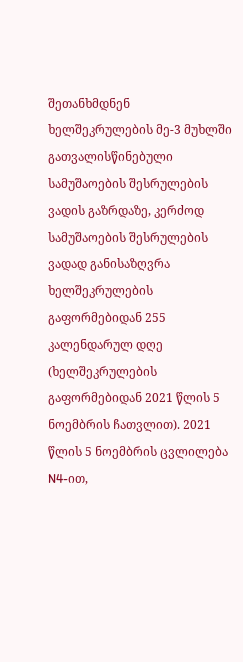შეთანხმდნენ ხელშეკრულების მე-3 მუხლში გათვალისწინებული სამუშაოების შესრულების ვადის გაზრდაზე, კერძოდ სამუშაოების შესრულების ვადად განისაზღვრა ხელშეკრულების გაფორმებიდან 255 კალენდარულ დღე (ხელშეკრულების გაფორმებიდან 2021 წლის 5 ნოემბრის ჩათვლით). 2021 წლის 5 ნოემბრის ცვლილება N4-ით,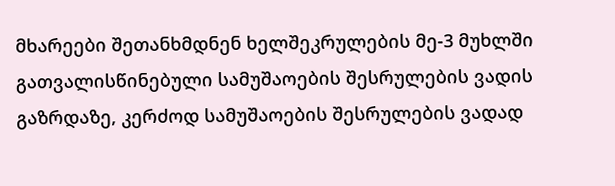მხარეები შეთანხმდნენ ხელშეკრულების მე-3 მუხლში გათვალისწინებული სამუშაოების შესრულების ვადის გაზრდაზე, კერძოდ სამუშაოების შესრულების ვადად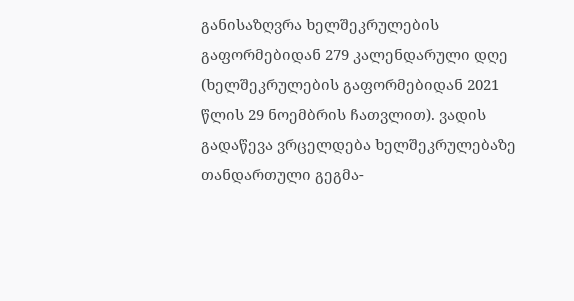განისაზღვრა ხელშეკრულების გაფორმებიდან 279 კალენდარული დღე (ხელშეკრულების გაფორმებიდან 2021 წლის 29 ნოემბრის ჩათვლით). ვადის გადაწევა ვრცელდება ხელშეკრულებაზე თანდართული გეგმა-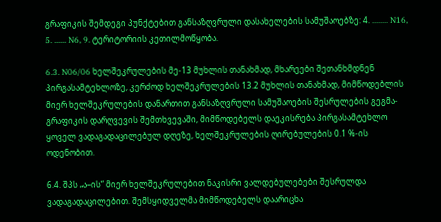გრაფიკის შემდეგი პუნქტებით განსაზღვრული დასახელების სამუშაოებზე: 4. ........ N16, 5. ...... N6, 9. ტერიტორიის კეთილმოწყობა.

6.3. N06/06 ხელშეკრულების მე-13 მუხლის თანახმად, მხარეები შეთანხმდნენ პირგასამტეხლოზე, კერძოდ ხელშეკრულების 13.2 მუხლის თანახმად, მიმწოდებლის მიერ ხელშეკრულების დანართით განსაზღვრული სამუშაოების შესრულების გეგმა-გრაფიკის დარღვევის შემთხვევაში, მიმწოდებელს დაეკისრება პირგასამტეხლო ყოველ ვადაგადაცილებულ დღეზე, ხელშეკრულების ღირებულების 0.1 %-ის ოდენობით.

6.4. შპს „ა–ის“ მიერ ხელშეკრულებით ნაკისრი ვალდებულებები შესრულდა ვადაგადაცილებით. შემსყიდველმა მიმწოდებელს დაარიცხა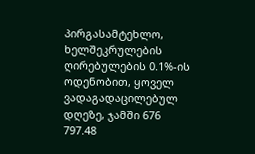პირგასამტეხლო, ხელშეკრულების ღირებულების 0.1%-ის ოდენობით, ყოველ ვადაგადაცილებულ დღეზე, ჯამში 676 797.48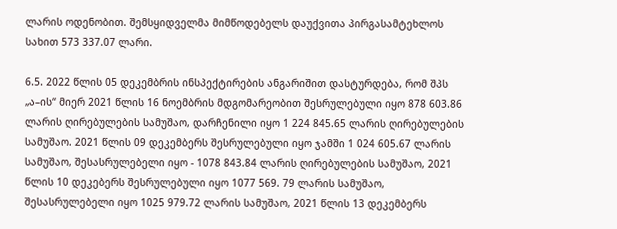ლარის ოდენობით. შემსყიდველმა მიმწოდებელს დაუქვითა პირგასამტეხლოს სახით 573 337.07 ლარი.

6.5. 2022 წლის 05 დეკემბრის ინსპექტირების ანგარიშით დასტურდება, რომ შპს „ა–ის“ მიერ 2021 წლის 16 ნოემბრის მდგომარეობით შესრულებული იყო 878 603.86 ლარის ღირებულების სამუშაო, დარჩენილი იყო 1 224 845.65 ლარის ღირებულების სამუშაო. 2021 წლის 09 დეკემბერს შესრულებული იყო ჯამში 1 024 605.67 ლარის სამუშაო, შესასრულებელი იყო - 1078 843.84 ლარის ღირებულების სამუშაო, 2021 წლის 10 დეკებერს შესრულებული იყო 1077 569. 79 ლარის სამუშაო, შესასრულებელი იყო 1025 979.72 ლარის სამუშაო, 2021 წლის 13 დეკემბერს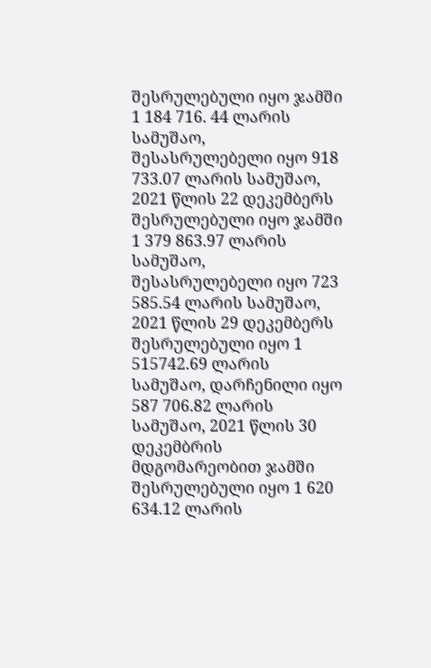შესრულებული იყო ჯამში 1 184 716. 44 ლარის სამუშაო, შესასრულებელი იყო 918 733.07 ლარის სამუშაო, 2021 წლის 22 დეკემბერს შესრულებული იყო ჯამში 1 379 863.97 ლარის სამუშაო, შესასრულებელი იყო 723 585.54 ლარის სამუშაო, 2021 წლის 29 დეკემბერს შესრულებული იყო 1 515742.69 ლარის სამუშაო, დარჩენილი იყო 587 706.82 ლარის სამუშაო, 2021 წლის 30 დეკემბრის მდგომარეობით ჯამში შესრულებული იყო 1 620 634.12 ლარის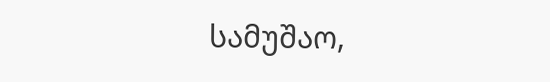სამუშაო,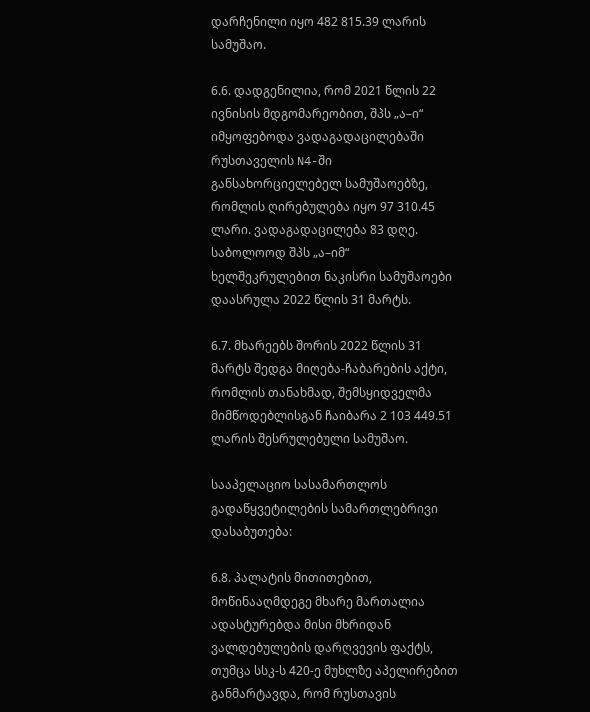დარჩენილი იყო 482 815.39 ლარის სამუშაო.

6.6. დადგენილია, რომ 2021 წლის 22 ივნისის მდგომარეობით, შპს „ა–ი“ იმყოფებოდა ვადაგადაცილებაში რუსთაველის N4-ში განსახორციელებელ სამუშაოებზე, რომლის ღირებულება იყო 97 310.45 ლარი. ვადაგადაცილება 83 დღე. საბოლოოდ შპს „ა–იმ“ ხელშეკრულებით ნაკისრი სამუშაოები დაასრულა 2022 წლის 31 მარტს.

6.7. მხარეებს შორის 2022 წლის 31 მარტს შედგა მიღება-ჩაბარების აქტი, რომლის თანახმად, შემსყიდველმა მიმწოდებლისგან ჩაიბარა 2 103 449.51 ლარის შესრულებული სამუშაო.

სააპელაციო სასამართლოს გადაწყვეტილების სამართლებრივი დასაბუთება:

6.8. პალატის მითითებით, მოწინააღმდეგე მხარე მართალია ადასტურებდა მისი მხრიდან ვალდებულების დარღვევის ფაქტს, თუმცა სსკ-ს 420-ე მუხლზე აპელირებით განმარტავდა, რომ რუსთავის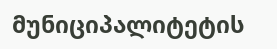მუნიციპალიტეტის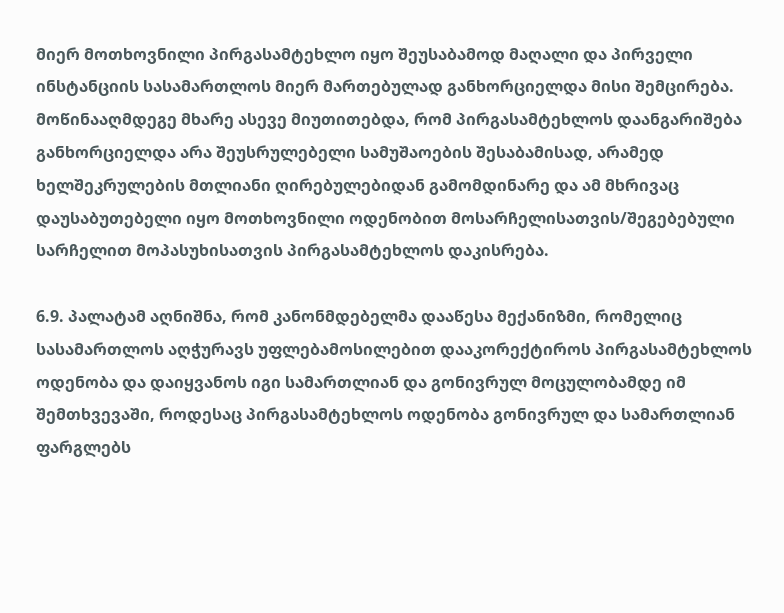მიერ მოთხოვნილი პირგასამტეხლო იყო შეუსაბამოდ მაღალი და პირველი ინსტანციის სასამართლოს მიერ მართებულად განხორციელდა მისი შემცირება. მოწინააღმდეგე მხარე ასევე მიუთითებდა, რომ პირგასამტეხლოს დაანგარიშება განხორციელდა არა შეუსრულებელი სამუშაოების შესაბამისად, არამედ ხელშეკრულების მთლიანი ღირებულებიდან გამომდინარე და ამ მხრივაც დაუსაბუთებელი იყო მოთხოვნილი ოდენობით მოსარჩელისათვის/შეგებებული სარჩელით მოპასუხისათვის პირგასამტეხლოს დაკისრება.

6.9. პალატამ აღნიშნა, რომ კანონმდებელმა დააწესა მექანიზმი, რომელიც სასამართლოს აღჭურავს უფლებამოსილებით დააკორექტიროს პირგასამტეხლოს ოდენობა და დაიყვანოს იგი სამართლიან და გონივრულ მოცულობამდე იმ შემთხვევაში, როდესაც პირგასამტეხლოს ოდენობა გონივრულ და სამართლიან ფარგლებს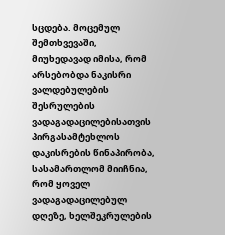სცდება. მოცემულ შემთხვევაში, მიუხედავად იმისა, რომ არსებობდა ნაკისრი ვალდებულების შესრულების ვადაგადაცილებისათვის პირგასამტეხლოს დაკისრების წინაპირობა, სასამართლომ მიიჩნია, რომ ყოველ ვადაგადაცილებულ დღეზე, ხელშეკრულების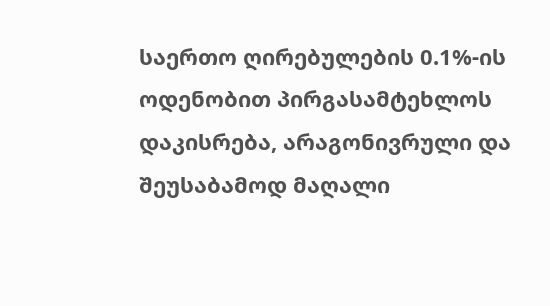საერთო ღირებულების 0.1%-ის ოდენობით პირგასამტეხლოს დაკისრება, არაგონივრული და შეუსაბამოდ მაღალი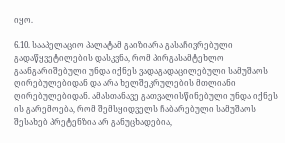იყო.

6.10. სააპელაციო პალატამ გაიზიარა გასაჩივრებული გადაწყვეტილების დასკვნა, რომ პირგასამტეხლო გაანგარიშებული უნდა იქნეს ვადაგადაცილებული სამუშაოს ღირებულებიდან და არა ხელშეკრულების მთლიანი ღირებულებიდან. ამასთანავე გათვალისწინებული უნდა იქნეს ის გარემოება, რომ შემსყიდველს ჩაბარებული სამუშაოს შესახებ პრეტენზია არ განუცხადებია,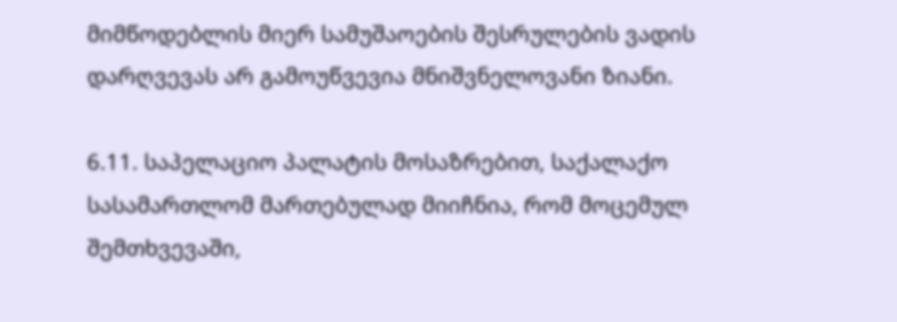მიმწოდებლის მიერ სამუშაოების შესრულების ვადის დარღვევას არ გამოუწვევია მნიშვნელოვანი ზიანი.

6.11. საპელაციო პალატის მოსაზრებით, საქალაქო სასამართლომ მართებულად მიიჩნია, რომ მოცემულ შემთხვევაში,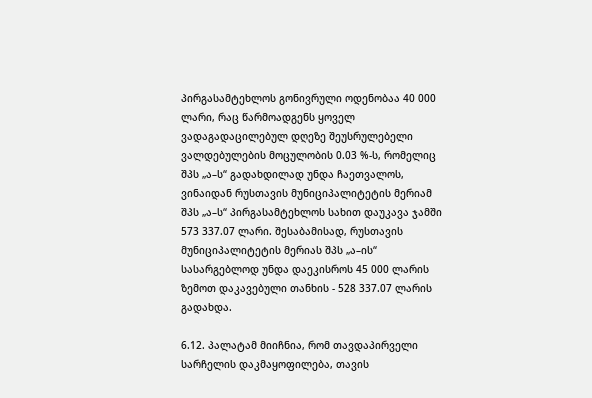პირგასამტეხლოს გონივრული ოდენობაა 40 000 ლარი, რაც წარმოადგენს ყოველ ვადაგადაცილებულ დღეზე შეუსრულებელი ვალდებულების მოცულობის 0.03 %-ს, რომელიც შპს „ა–ს“ გადახდილად უნდა ჩაეთვალოს, ვინაიდან რუსთავის მუნიციპალიტეტის მერიამ შპს „ა–ს“ პირგასამტეხლოს სახით დაუკავა ჯამში 573 337.07 ლარი. შესაბამისად, რუსთავის მუნიციპალიტეტის მერიას შპს „ა–ის“ სასარგებლოდ უნდა დაეკისროს 45 000 ლარის ზემოთ დაკავებული თანხის - 528 337.07 ლარის გადახდა.

6.12. პალატამ მიიჩნია, რომ თავდაპირველი სარჩელის დაკმაყოფილება, თავის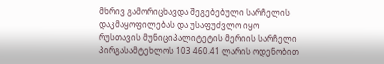მხრივ გამორიცხავდა შეგებებული სარჩელის დაკმაყოფილებას და უსაფუძვლო იყო რუსთავის მუნიციპალიტეტის მერიის სარჩელი პირგასამტეხლოს 103 460.41 ლარის ოდენობით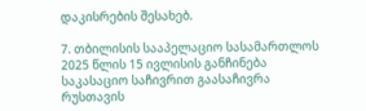დაკისრების შესახებ.

7. თბილისის სააპელაციო სასამართლოს 2025 წლის 15 ივლისის განჩინება საკასაციო საჩივრით გაასაჩივრა რუსთავის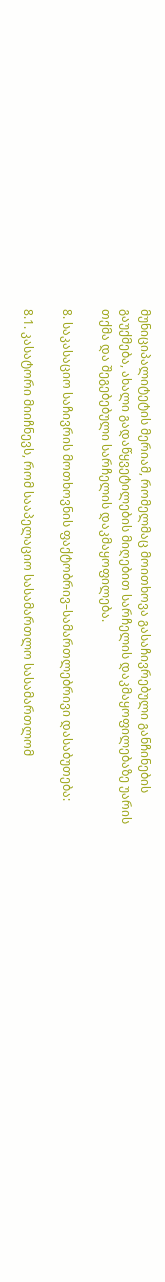მუნიციპალიტეტის მერიამ, რომელმაც მოითხოვა გასაჩივრებული განჩინების გაუქმება, ახალი გადაწყვეტილების მიღებით სარჩელის დაკმაყოფილებაზე უარის თქმა და შეგებებული სარჩელის დაკმაყოფილება.

8. საკასაციო საჩივრის მოთხოვნის ფაქტობრივ–სამართლებრივი დასაბუთება:

8.1. კასატორი მიიჩნევს, რომ სააპელაციო სასამართლო სასამართლომ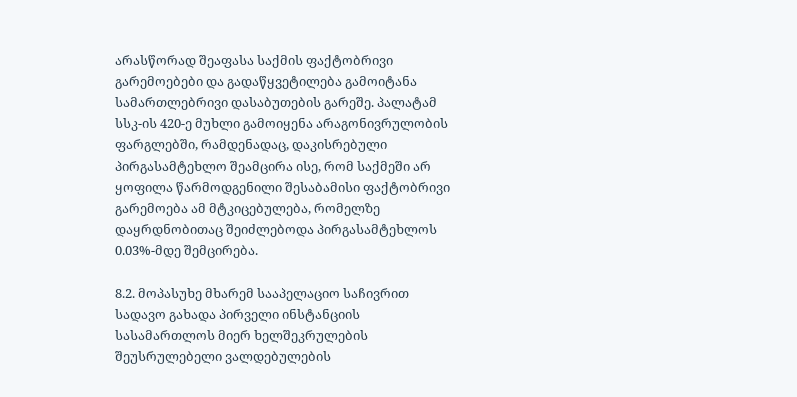არასწორად შეაფასა საქმის ფაქტობრივი გარემოებები და გადაწყვეტილება გამოიტანა სამართლებრივი დასაბუთების გარეშე. პალატამ სსკ-ის 420-ე მუხლი გამოიყენა არაგონივრულობის ფარგლებში, რამდენადაც, დაკისრებული პირგასამტეხლო შეამცირა ისე, რომ საქმეში არ ყოფილა წარმოდგენილი შესაბამისი ფაქტობრივი გარემოება ამ მტკიცებულება, რომელზე დაყრდნობითაც შეიძლებოდა პირგასამტეხლოს 0.03%-მდე შემცირება.

8.2. მოპასუხე მხარემ სააპელაციო საჩივრით სადავო გახადა პირველი ინსტანციის სასამართლოს მიერ ხელშეკრულების შეუსრულებელი ვალდებულების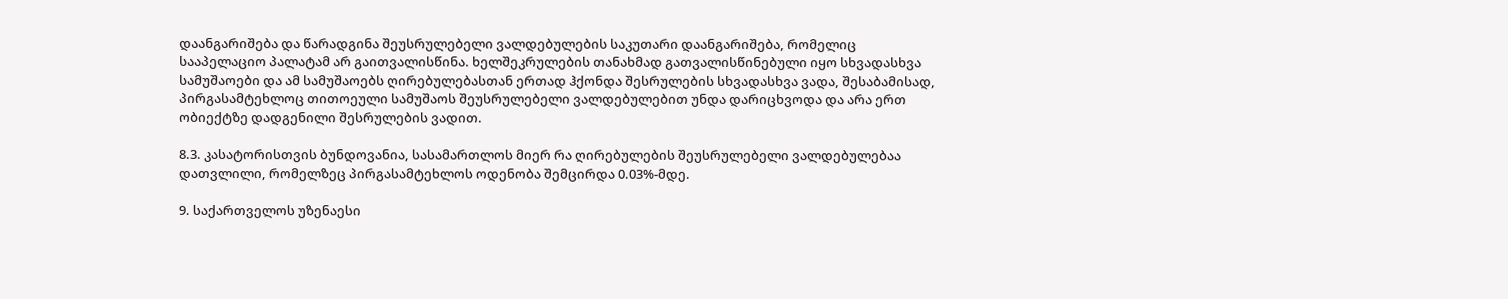დაანგარიშება და წარადგინა შეუსრულებელი ვალდებულების საკუთარი დაანგარიშება, რომელიც სააპელაციო პალატამ არ გაითვალისწინა. ხელშეკრულების თანახმად გათვალისწინებული იყო სხვადასხვა სამუშაოები და ამ სამუშაოებს ღირებულებასთან ერთად ჰქონდა შესრულების სხვადასხვა ვადა, შესაბამისად, პირგასამტეხლოც თითოეული სამუშაოს შეუსრულებელი ვალდებულებით უნდა დარიცხვოდა და არა ერთ ობიექტზე დადგენილი შესრულების ვადით.

8.3. კასატორისთვის ბუნდოვანია, სასამართლოს მიერ რა ღირებულების შეუსრულებელი ვალდებულებაა დათვლილი, რომელზეც პირგასამტეხლოს ოდენობა შემცირდა 0.03%-მდე.

9. საქართველოს უზენაესი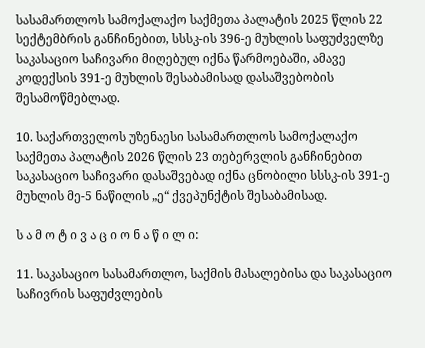სასამართლოს სამოქალაქო საქმეთა პალატის 2025 წლის 22 სექტემბრის განჩინებით, სსსკ-ის 396-ე მუხლის საფუძველზე საკასაციო საჩივარი მიღებულ იქნა წარმოებაში, ამავე კოდექსის 391-ე მუხლის შესაბამისად დასაშვებობის შესამოწმებლად.

10. საქართველოს უზენაესი სასამართლოს სამოქალაქო საქმეთა პალატის 2026 წლის 23 თებერვლის განჩინებით საკასაციო საჩივარი დასაშვებად იქნა ცნობილი სსსკ-ის 391-ე მუხლის მე-5 ნაწილის „ე“ ქვეპუნქტის შესაბამისად.

ს ა მ ო ტ ი ვ ა ც ი ო ნ ა წ ი ლ ი:

11. საკასაციო სასამართლო, საქმის მასალებისა და საკასაციო საჩივრის საფუძვლების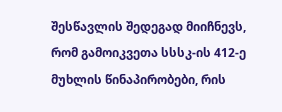შესწავლის შედეგად მიიჩნევს, რომ გამოიკვეთა სსსკ-ის 412-ე მუხლის წინაპირობები, რის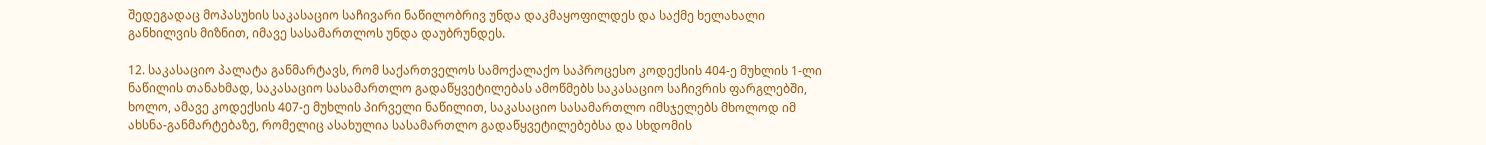შედეგადაც მოპასუხის საკასაციო საჩივარი ნაწილობრივ უნდა დაკმაყოფილდეს და საქმე ხელახალი განხილვის მიზნით, იმავე სასამართლოს უნდა დაუბრუნდეს.

12. საკასაციო პალატა განმარტავს, რომ საქართველოს სამოქალაქო საპროცესო კოდექსის 404-ე მუხლის 1-ლი ნაწილის თანახმად, საკასაციო სასამართლო გადაწყვეტილებას ამოწმებს საკასაციო საჩივრის ფარგლებში, ხოლო, ამავე კოდექსის 407-ე მუხლის პირველი ნაწილით, საკასაციო სასამართლო იმსჯელებს მხოლოდ იმ ახსნა-განმარტებაზე, რომელიც ასახულია სასამართლო გადაწყვეტილებებსა და სხდომის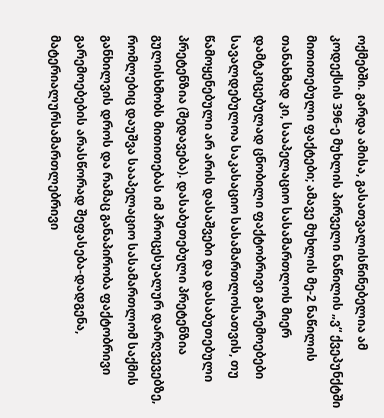ოქმებში. გარდა ამისა, გასათვალისწინებელია ამ კოდექსის 396-ე მუხლის პირველი ნაწილის „ვ“ ქვეპუნქტში მითითებული ფაქტები; ამავე მუხლის მე-2 ნაწილის თანახმად კი, სააპელაციო სასამართლოს მიერ დამტკიცებულად ცნობილი ფაქტობრივი გარემოებები სავალდებულოა საკასაციო სასამართლოსათვის, თუ წამოყენებული არ არის დასაშვები და დასაბუთებული პრეტენზია (შედავება). დასაბუთებული პრეტენზია გულისხმობს მითითებას იმ პროცესუალურ დარღვევებზე, რომლებიც დაუშვა სააპელაციო სასამართლომ საქმის განხილვის დროს და რამაც განაპირობა ფაქტობრივი გარემოებების არასწორად შეფასება-დადგენა, მატერიალურსამართლებრივი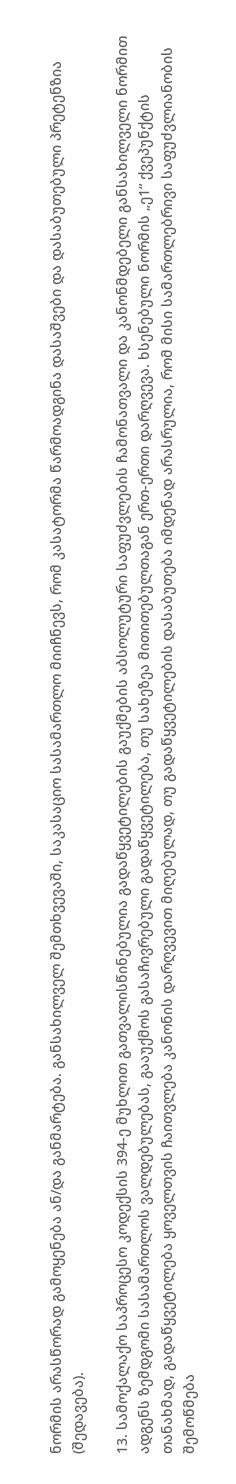ნორმის არასწორად გამოყენება ან/და განმარტება. განსახილველ შემთხვევაში, საკასაციო სასამართლო მიიჩნევს, რომ კასატორმა წარმოადგინა დასაშვები და დასაბუთებული პრეტენზია (შედავება).

13. სამოქალაქო საპროცესო კოდექსის 394-ე მუხლით გათვალისწინებულია გადაწყვეტილების გაუქმების აბსოლუტური საფუძვლების ჩამონათვალი და კანონმდებელი განსახილველი ნორმით ადგენს ზემდგომი სასამართლოს ვალდებულებას, გააუქმოს გასაჩივრებული გადაწყვეტილება, თუ სახეზეა მითითებულთაგან ერთ-ერთი დარღვევა. ხსენებული ნორმის „ე1“ ქვეპუნქტის თანახმად, გადაწყვეტილება ყოველთვის ჩაითვლება კანონის დარღვევით მიღებულად, თუ გადაწყვეტილების დასაბუთება იმდენად არასრულია, რომ მისი სამართლებრივი საფუძვლიანობის შემოწმება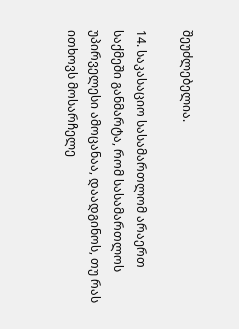შეუძლებელია.

14. საკასაციო სასამართლომ არაერთ საქმეში განმარტა, რომ სასამართლოს უპირველესი ამოცანაა, დაადგინოს, თუ რას ითხოვს მოსარჩელე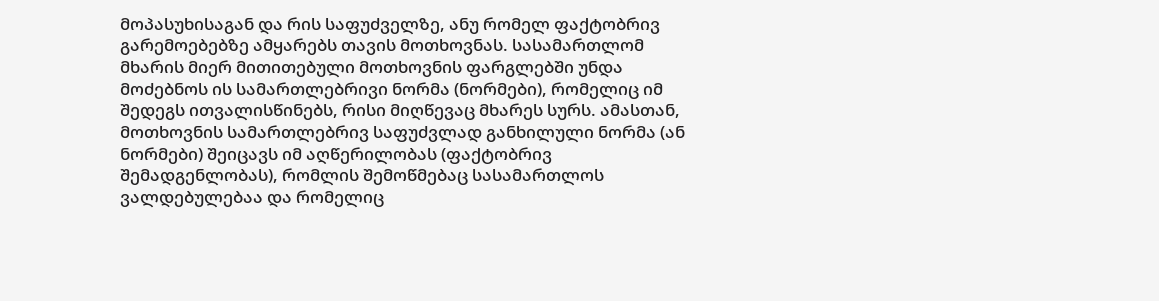მოპასუხისაგან და რის საფუძველზე, ანუ რომელ ფაქტობრივ გარემოებებზე ამყარებს თავის მოთხოვნას. სასამართლომ მხარის მიერ მითითებული მოთხოვნის ფარგლებში უნდა მოძებნოს ის სამართლებრივი ნორმა (ნორმები), რომელიც იმ შედეგს ითვალისწინებს, რისი მიღწევაც მხარეს სურს. ამასთან, მოთხოვნის სამართლებრივ საფუძვლად განხილული ნორმა (ან ნორმები) შეიცავს იმ აღწერილობას (ფაქტობრივ შემადგენლობას), რომლის შემოწმებაც სასამართლოს ვალდებულებაა და რომელიც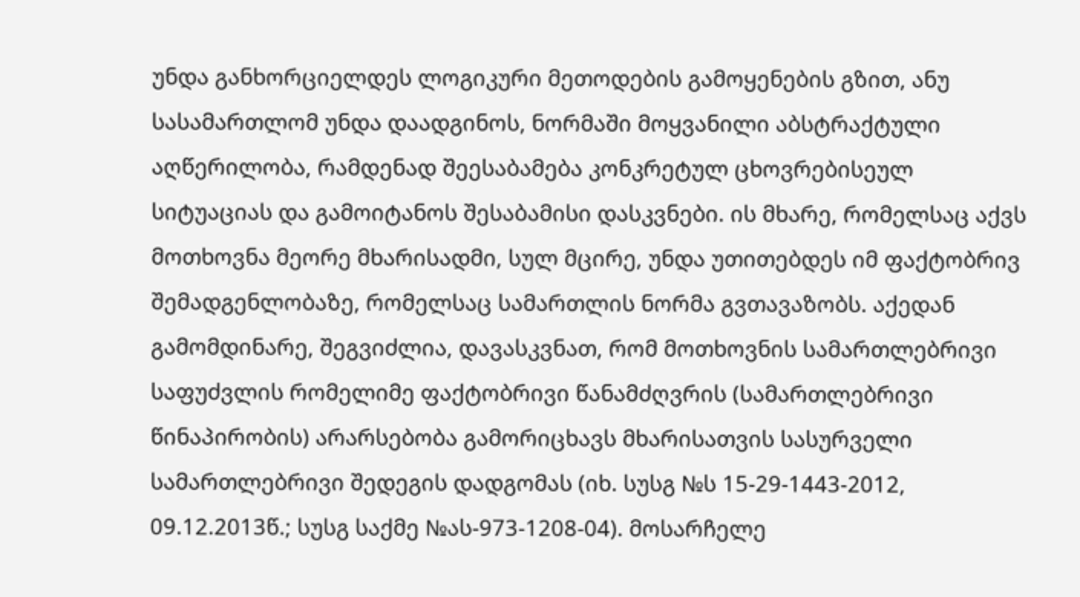უნდა განხორციელდეს ლოგიკური მეთოდების გამოყენების გზით, ანუ სასამართლომ უნდა დაადგინოს, ნორმაში მოყვანილი აბსტრაქტული აღწერილობა, რამდენად შეესაბამება კონკრეტულ ცხოვრებისეულ სიტუაციას და გამოიტანოს შესაბამისი დასკვნები. ის მხარე, რომელსაც აქვს მოთხოვნა მეორე მხარისადმი, სულ მცირე, უნდა უთითებდეს იმ ფაქტობრივ შემადგენლობაზე, რომელსაც სამართლის ნორმა გვთავაზობს. აქედან გამომდინარე, შეგვიძლია, დავასკვნათ, რომ მოთხოვნის სამართლებრივი საფუძვლის რომელიმე ფაქტობრივი წანამძღვრის (სამართლებრივი წინაპირობის) არარსებობა გამორიცხავს მხარისათვის სასურველი სამართლებრივი შედეგის დადგომას (იხ. სუსგ №ს 15-29-1443-2012, 09.12.2013წ.; სუსგ საქმე №ას-973-1208-04). მოსარჩელე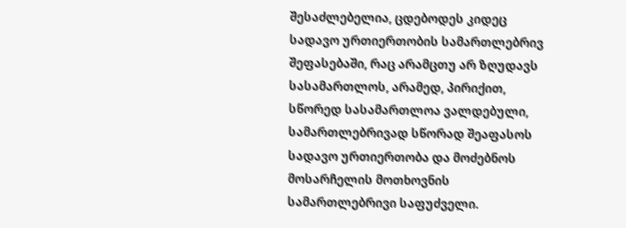შესაძლებელია, ცდებოდეს კიდეც სადავო ურთიერთობის სამართლებრივ შეფასებაში, რაც არამცთუ არ ზღუდავს სასამართლოს, არამედ, პირიქით, სწორედ სასამართლოა ვალდებული, სამართლებრივად სწორად შეაფასოს სადავო ურთიერთობა და მოძებნოს მოსარჩელის მოთხოვნის სამართლებრივი საფუძველი.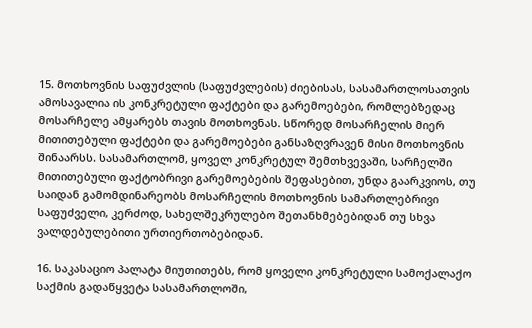15. მოთხოვნის საფუძვლის (საფუძვლების) ძიებისას, სასამართლოსათვის ამოსავალია ის კონკრეტული ფაქტები და გარემოებები, რომლებზედაც მოსარჩელე ამყარებს თავის მოთხოვნას. სწორედ მოსარჩელის მიერ მითითებული ფაქტები და გარემოებები განსაზღვრავენ მისი მოთხოვნის შინაარსს. სასამართლომ, ყოველ კონკრეტულ შემთხვევაში, სარჩელში მითითებული ფაქტობრივი გარემოებების შეფასებით, უნდა გაარკვიოს, თუ საიდან გამომდინარეობს მოსარჩელის მოთხოვნის სამართლებრივი საფუძველი, კერძოდ, სახელშეკრულებო შეთანხმებებიდან თუ სხვა ვალდებულებითი ურთიერთობებიდან.

16. საკასაციო პალატა მიუთითებს, რომ ყოველი კონკრეტული სამოქალაქო საქმის გადაწყვეტა სასამართლოში,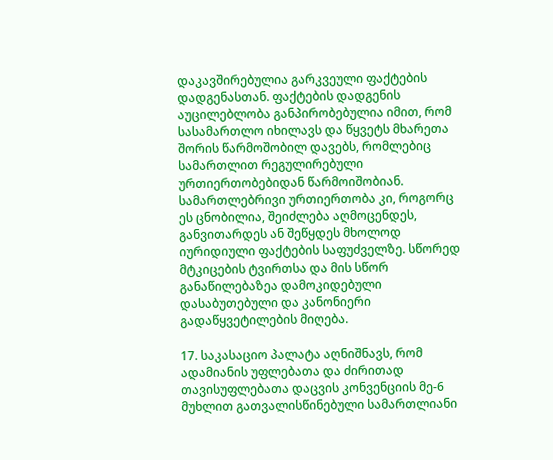დაკავშირებულია გარკვეული ფაქტების დადგენასთან. ფაქტების დადგენის აუცილებლობა განპირობებულია იმით, რომ სასამართლო იხილავს და წყვეტს მხარეთა შორის წარმოშობილ დავებს, რომლებიც სამართლით რეგულირებული ურთიერთობებიდან წარმოიშობიან. სამართლებრივი ურთიერთობა კი, როგორც ეს ცნობილია, შეიძლება აღმოცენდეს, განვითარდეს ან შეწყდეს მხოლოდ იურიდიული ფაქტების საფუძველზე. სწორედ მტკიცების ტვირთსა და მის სწორ განაწილებაზეა დამოკიდებული დასაბუთებული და კანონიერი გადაწყვეტილების მიღება.

17. საკასაციო პალატა აღნიშნავს, რომ ადამიანის უფლებათა და ძირითად თავისუფლებათა დაცვის კონვენციის მე-6 მუხლით გათვალისწინებული სამართლიანი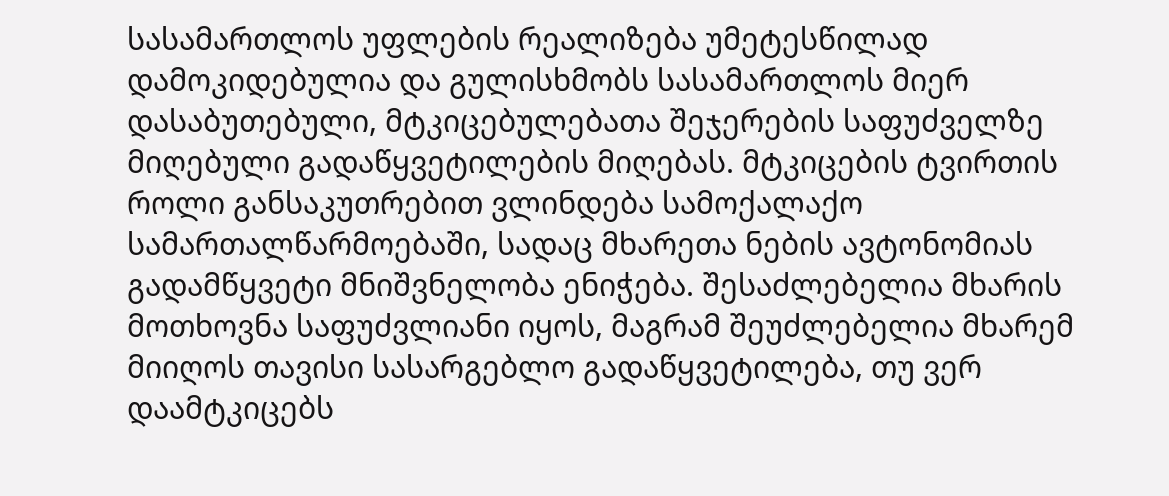სასამართლოს უფლების რეალიზება უმეტესწილად დამოკიდებულია და გულისხმობს სასამართლოს მიერ დასაბუთებული, მტკიცებულებათა შეჯერების საფუძველზე მიღებული გადაწყვეტილების მიღებას. მტკიცების ტვირთის როლი განსაკუთრებით ვლინდება სამოქალაქო სამართალწარმოებაში, სადაც მხარეთა ნების ავტონომიას გადამწყვეტი მნიშვნელობა ენიჭება. შესაძლებელია მხარის მოთხოვნა საფუძვლიანი იყოს, მაგრამ შეუძლებელია მხარემ მიიღოს თავისი სასარგებლო გადაწყვეტილება, თუ ვერ დაამტკიცებს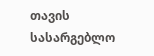თავის სასარგებლო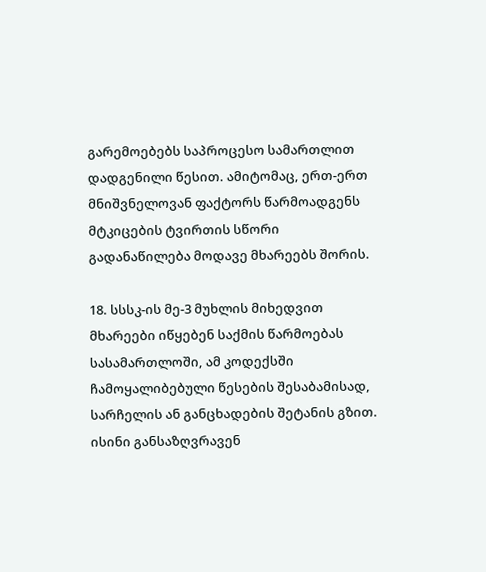გარემოებებს საპროცესო სამართლით დადგენილი წესით. ამიტომაც, ერთ-ერთ მნიშვნელოვან ფაქტორს წარმოადგენს მტკიცების ტვირთის სწორი გადანაწილება მოდავე მხარეებს შორის.

18. სსსკ-ის მე-3 მუხლის მიხედვით მხარეები იწყებენ საქმის წარმოებას სასამართლოში, ამ კოდექსში ჩამოყალიბებული წესების შესაბამისად, სარჩელის ან განცხადების შეტანის გზით. ისინი განსაზღვრავენ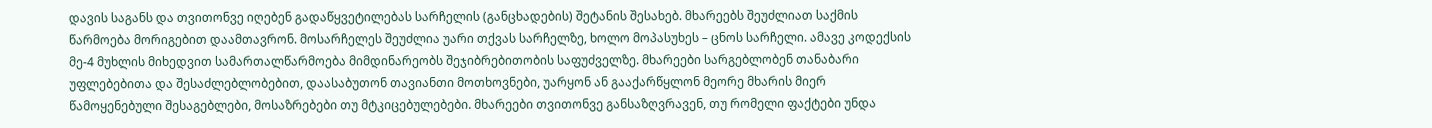დავის საგანს და თვითონვე იღებენ გადაწყვეტილებას სარჩელის (განცხადების) შეტანის შესახებ. მხარეებს შეუძლიათ საქმის წარმოება მორიგებით დაამთავრონ. მოსარჩელეს შეუძლია უარი თქვას სარჩელზე, ხოლო მოპასუხეს – ცნოს სარჩელი. ამავე კოდექსის მე-4 მუხლის მიხედვით სამართალწარმოება მიმდინარეობს შეჯიბრებითობის საფუძველზე. მხარეები სარგებლობენ თანაბარი უფლებებითა და შესაძლებლობებით, დაასაბუთონ თავიანთი მოთხოვნები, უარყონ ან გააქარწყლონ მეორე მხარის მიერ წამოყენებული შესაგებლები, მოსაზრებები თუ მტკიცებულებები. მხარეები თვითონვე განსაზღვრავენ, თუ რომელი ფაქტები უნდა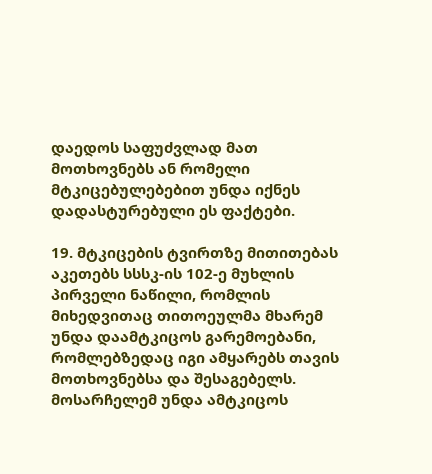დაედოს საფუძვლად მათ მოთხოვნებს ან რომელი მტკიცებულებებით უნდა იქნეს დადასტურებული ეს ფაქტები.

19. მტკიცების ტვირთზე მითითებას აკეთებს სსსკ-ის 102-ე მუხლის პირველი ნაწილი, რომლის მიხედვითაც თითოეულმა მხარემ უნდა დაამტკიცოს გარემოებანი, რომლებზედაც იგი ამყარებს თავის მოთხოვნებსა და შესაგებელს. მოსარჩელემ უნდა ამტკიცოს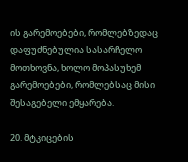ის გარემოებები, რომლებზედაც დაფუძნებულია სასარჩელო მოთხოვნა, ხოლო მოპასუხემ გარემოებები, რომლებსაც მისი შესაგებელი ემყარება.

20. მტკიცების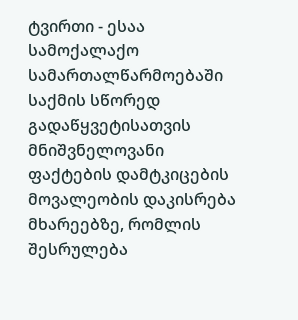ტვირთი - ესაა სამოქალაქო სამართალწარმოებაში საქმის სწორედ გადაწყვეტისათვის მნიშვნელოვანი ფაქტების დამტკიცების მოვალეობის დაკისრება მხარეებზე, რომლის შესრულება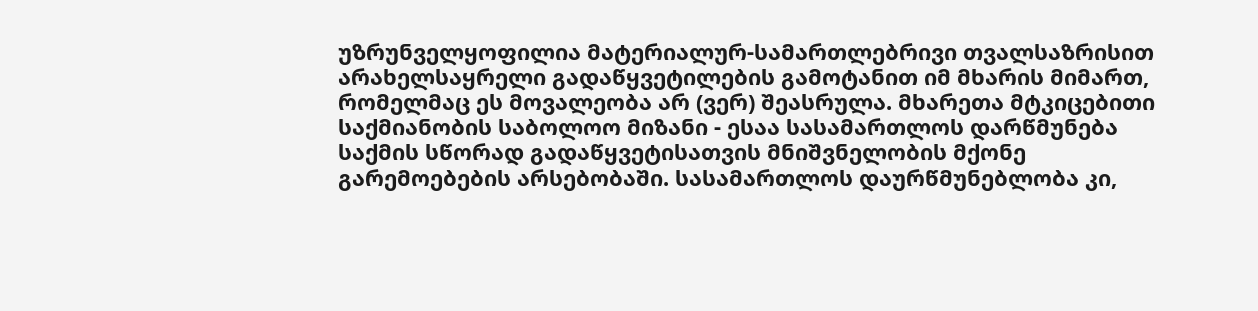უზრუნველყოფილია მატერიალურ-სამართლებრივი თვალსაზრისით არახელსაყრელი გადაწყვეტილების გამოტანით იმ მხარის მიმართ, რომელმაც ეს მოვალეობა არ (ვერ) შეასრულა. მხარეთა მტკიცებითი საქმიანობის საბოლოო მიზანი - ესაა სასამართლოს დარწმუნება საქმის სწორად გადაწყვეტისათვის მნიშვნელობის მქონე გარემოებების არსებობაში. სასამართლოს დაურწმუნებლობა კი,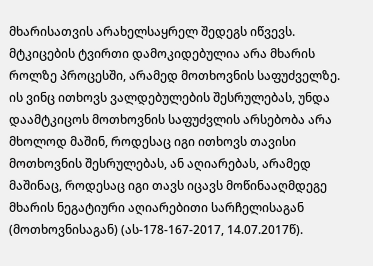მხარისათვის არახელსაყრელ შედეგს იწვევს. მტკიცების ტვირთი დამოკიდებულია არა მხარის როლზე პროცესში, არამედ მოთხოვნის საფუძველზე. ის ვინც ითხოვს ვალდებულების შესრულებას, უნდა დაამტკიცოს მოთხოვნის საფუძვლის არსებობა არა მხოლოდ მაშინ, როდესაც იგი ითხოვს თავისი მოთხოვნის შესრულებას, ან აღიარებას, არამედ მაშინაც, როდესაც იგი თავს იცავს მოწინააღმდეგე მხარის ნეგატიური აღიარებითი სარჩელისაგან (მოთხოვნისაგან) (ას-178-167-2017, 14.07.2017წ).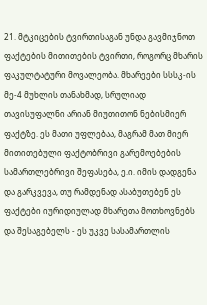21. მტკიცების ტვირთისაგან უნდა გავმიჯნოთ ფაქტების მითითების ტვირთი, როგორც მხარის ფაკულტატური მოვალეობა. მხარეები სსსკ-ის მე-4 მუხლის თანახმად, სრულიად თავისუფალნი არიან მიუთითონ ნებისმიერ ფაქტზე. ეს მათი უფლებაა, მაგრამ მათ მიერ მითითებული ფაქტობრივი გარემოებების სამართლებრივი შეფასება, ე.ი. იმის დადგენა და გარკვევა, თუ რამდენად ასაბუთებენ ეს ფაქტები იურიდიულად მხარეთა მოთხოვნებს და შესაგებელს - ეს უკვე სასამართლის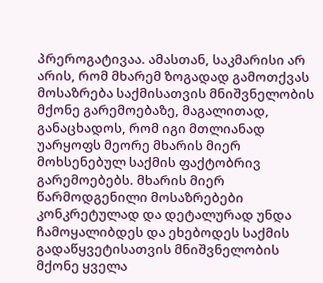პრეროგატივაა. ამასთან, საკმარისი არ არის, რომ მხარემ ზოგადად გამოთქვას მოსაზრება საქმისათვის მნიშვნელობის მქონე გარემოებაზე, მაგალითად, განაცხადოს, რომ იგი მთლიანად უარყოფს მეორე მხარის მიერ მოხსენებულ საქმის ფაქტობრივ გარემოებებს. მხარის მიერ წარმოდგენილი მოსაზრებები კონკრეტულად და დეტალურად უნდა ჩამოყალიბდეს და ეხებოდეს საქმის გადაწყვეტისათვის მნიშვნელობის მქონე ყველა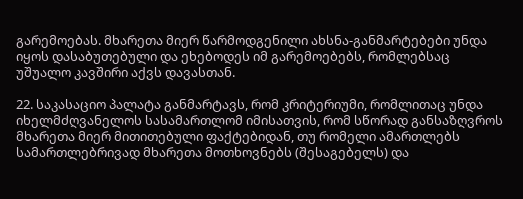გარემოებას. მხარეთა მიერ წარმოდგენილი ახსნა-განმარტებები უნდა იყოს დასაბუთებული და ეხებოდეს იმ გარემოებებს, რომლებსაც უშუალო კავშირი აქვს დავასთან.

22. საკასაციო პალატა განმარტავს, რომ კრიტერიუმი, რომლითაც უნდა იხელმძღვანელოს სასამართლომ იმისათვის, რომ სწორად განსაზღვროს მხარეთა მიერ მითითებული ფაქტებიდან, თუ რომელი ამართლებს სამართლებრივად მხარეთა მოთხოვნებს (შესაგებელს) და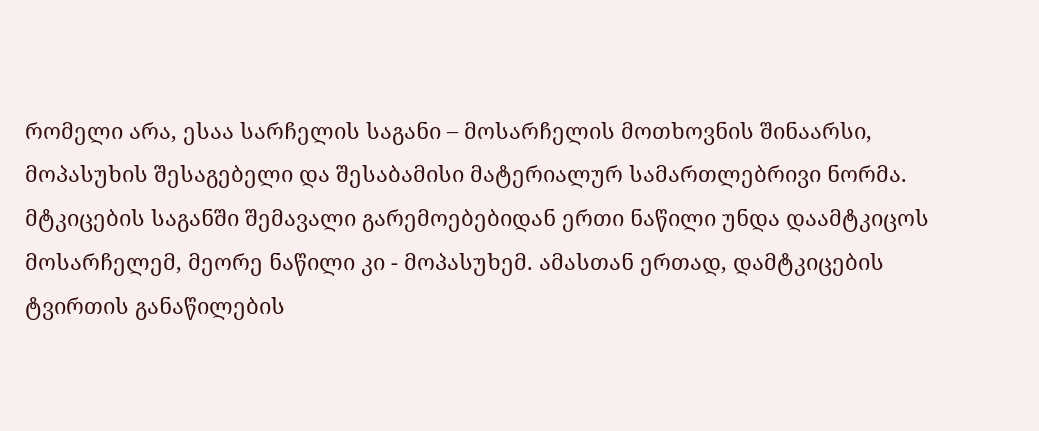რომელი არა, ესაა სარჩელის საგანი – მოსარჩელის მოთხოვნის შინაარსი, მოპასუხის შესაგებელი და შესაბამისი მატერიალურ სამართლებრივი ნორმა. მტკიცების საგანში შემავალი გარემოებებიდან ერთი ნაწილი უნდა დაამტკიცოს მოსარჩელემ, მეორე ნაწილი კი - მოპასუხემ. ამასთან ერთად, დამტკიცების ტვირთის განაწილების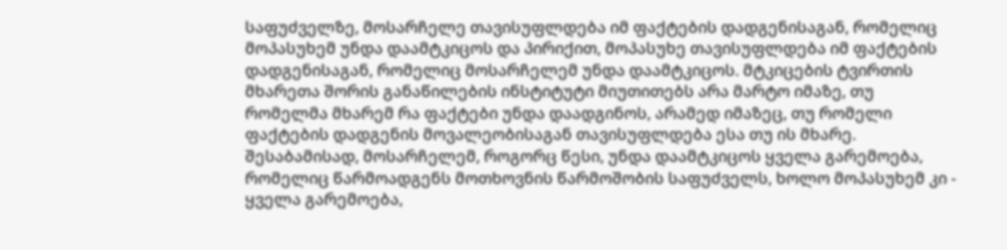საფუძველზე, მოსარჩელე თავისუფლდება იმ ფაქტების დადგენისაგან, რომელიც მოპასუხემ უნდა დაამტკიცოს და პირიქით, მოპასუხე თავისუფლდება იმ ფაქტების დადგენისაგან, რომელიც მოსარჩელემ უნდა დაამტკიცოს. მტკიცების ტვირთის მხარეთა შორის განაწილების ინსტიტუტი მიუთითებს არა მარტო იმაზე, თუ რომელმა მხარემ რა ფაქტები უნდა დაადგინოს, არამედ იმაზეც, თუ რომელი ფაქტების დადგენის მოვალეობისაგან თავისუფლდება ესა თუ ის მხარე. შესაბამისად, მოსარჩელემ, როგორც წესი, უნდა დაამტკიცოს ყველა გარემოება, რომელიც წარმოადგენს მოთხოვნის წარმოშობის საფუძველს, ხოლო მოპასუხემ კი - ყველა გარემოება,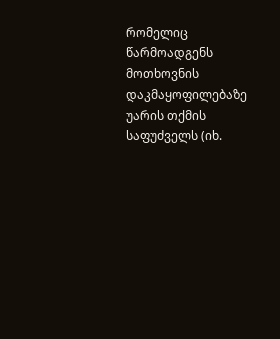რომელიც წარმოადგენს მოთხოვნის დაკმაყოფილებაზე უარის თქმის საფუძველს (იხ.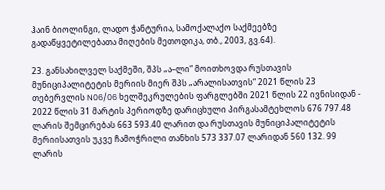ჰაინ ბიოლინგი, ლადო ჭანტურია, სამოქალაქო საქმეებზე გადაწყვეტილებათა მიღების მეთოდიკა, თბ., 2003, გვ.64).

23. განსახილველ საქმეში, შპს „ა–ლი“ მოითხოვდა რუსთავის მუნიციპალიტეტის მერიის მიერ შპს „არალისათვის“ 2021 წლის 23 თებერვლის N06/06 ხელშეკრულების ფარგლებში 2021 წლის 22 ივნისიდან - 2022 წლის 31 მარტის პერიოდზე დარიცხული პირგასამტეხლოს 676 797.48 ლარის შემცირებას 663 593.40 ლარით და რუსთავის მუნიციპალიტეტის მერიისათვის უკვე ჩამოჭრილი თანხის 573 337.07 ლარიდან 560 132. 99 ლარის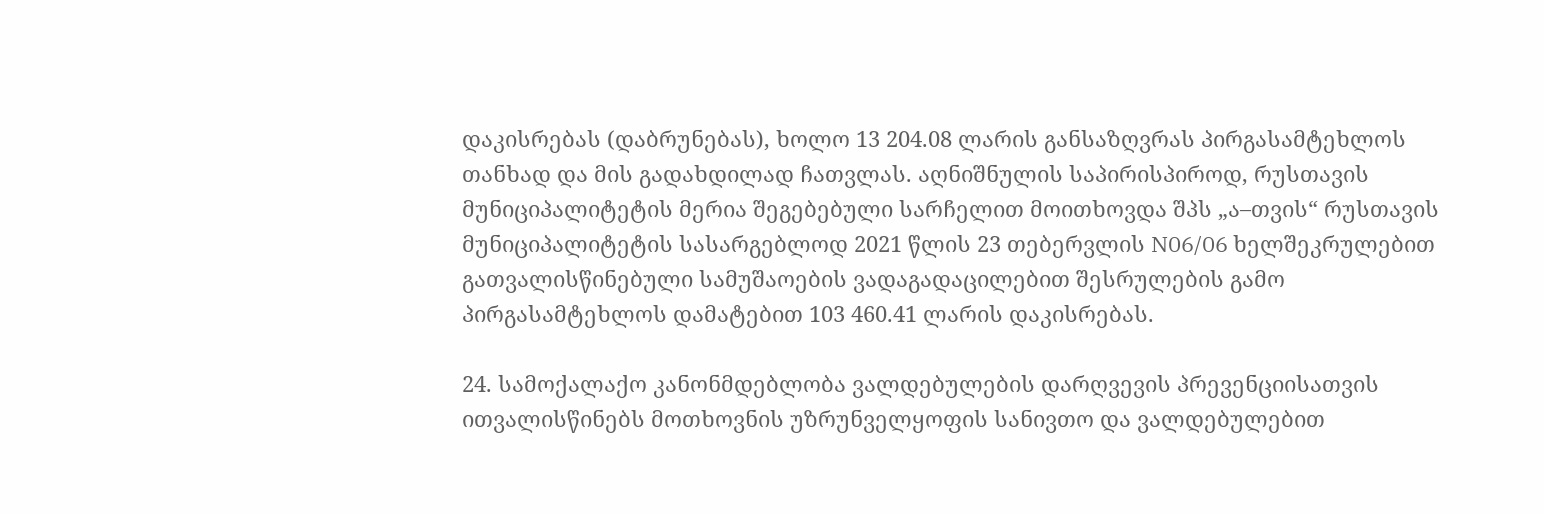დაკისრებას (დაბრუნებას), ხოლო 13 204.08 ლარის განსაზღვრას პირგასამტეხლოს თანხად და მის გადახდილად ჩათვლას. აღნიშნულის საპირისპიროდ, რუსთავის მუნიციპალიტეტის მერია შეგებებული სარჩელით მოითხოვდა შპს „ა–თვის“ რუსთავის მუნიციპალიტეტის სასარგებლოდ 2021 წლის 23 თებერვლის N06/06 ხელშეკრულებით გათვალისწინებული სამუშაოების ვადაგადაცილებით შესრულების გამო პირგასამტეხლოს დამატებით 103 460.41 ლარის დაკისრებას.

24. სამოქალაქო კანონმდებლობა ვალდებულების დარღვევის პრევენციისათვის ითვალისწინებს მოთხოვნის უზრუნველყოფის სანივთო და ვალდებულებით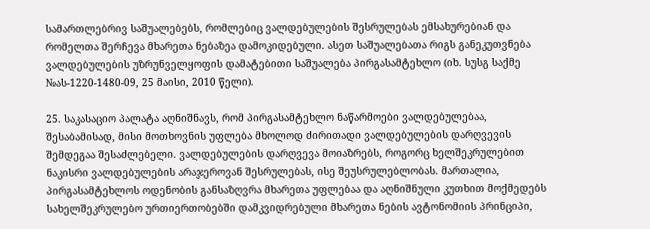სამართლებრივ საშუალებებს, რომლებიც ვალდებულების შესრულებას ემსახურებიან და რომელთა შერჩევა მხარეთა ნებაზეა დამოკიდებული. ასეთ საშუალებათა რიგს განეკუთვნება ვალდებულების უზრუნველყოფის დამატებითი საშუალება პირგასამტეხლო (იხ. სუსგ საქმე №ას-1220-1480-09, 25 მაისი, 2010 წელი).

25. საკასაციო პალატა აღნიშნავს, რომ პირგასამტეხლო ნაწარმოები ვალდებულებაა, შესაბამისად, მისი მოთხოვნის უფლება მხოლოდ ძირითადი ვალდებულების დარღვევის შემდეგაა შესაძლებელი. ვალდებულების დარღვევა მოიაზრებს, როგორც ხელშეკრულებით ნაკისრი ვალდებულების არაჯეროვან შესრულებას, ისე შეუსრულებლობას. მართალია, პირგასამტეხლოს ოდენობის განსაზღვრა მხარეთა უფლებაა და აღნიშნული კუთხით მოქმედებს სახელშეკრულებო ურთიერთობებში დამკვიდრებული მხარეთა ნების ავტონომიის პრინციპი,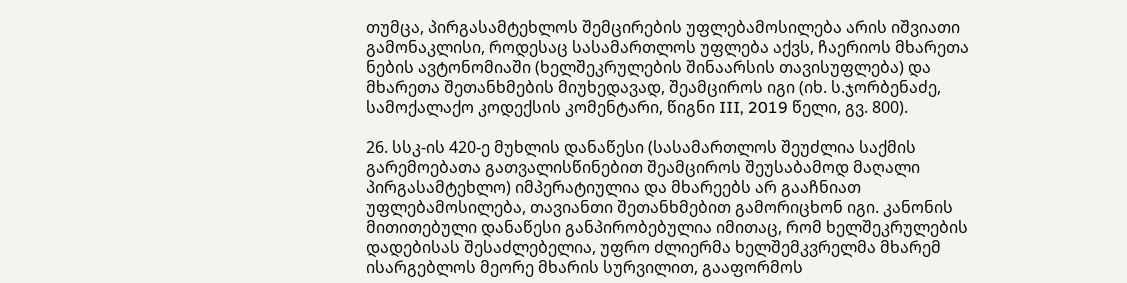თუმცა, პირგასამტეხლოს შემცირების უფლებამოსილება არის იშვიათი გამონაკლისი, როდესაც სასამართლოს უფლება აქვს, ჩაერიოს მხარეთა ნების ავტონომიაში (ხელშეკრულების შინაარსის თავისუფლება) და მხარეთა შეთანხმების მიუხედავად, შეამციროს იგი (იხ. ს.ჯორბენაძე, სამოქალაქო კოდექსის კომენტარი, წიგნი III, 2019 წელი, გვ. 800).

26. სსკ-ის 420-ე მუხლის დანაწესი (სასამართლოს შეუძლია საქმის გარემოებათა გათვალისწინებით შეამციროს შეუსაბამოდ მაღალი პირგასამტეხლო) იმპერატიულია და მხარეებს არ გააჩნიათ უფლებამოსილება, თავიანთი შეთანხმებით გამორიცხონ იგი. კანონის მითითებული დანაწესი განპირობებულია იმითაც, რომ ხელშეკრულების დადებისას შესაძლებელია, უფრო ძლიერმა ხელშემკვრელმა მხარემ ისარგებლოს მეორე მხარის სურვილით, გააფორმოს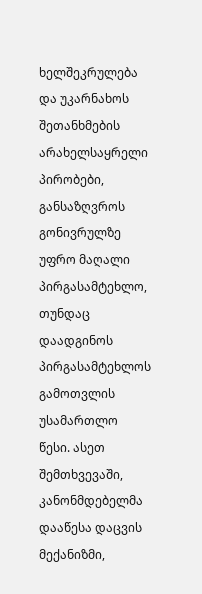ხელშეკრულება და უკარნახოს შეთანხმების არახელსაყრელი პირობები, განსაზღვროს გონივრულზე უფრო მაღალი პირგასამტეხლო, თუნდაც დაადგინოს პირგასამტეხლოს გამოთვლის უსამართლო წესი. ასეთ შემთხვევაში, კანონმდებელმა დააწესა დაცვის მექანიზმი,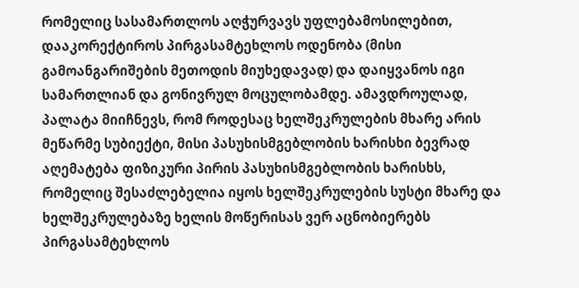რომელიც სასამართლოს აღჭურვავს უფლებამოსილებით, დააკორექტიროს პირგასამტეხლოს ოდენობა (მისი გამოანგარიშების მეთოდის მიუხედავად) და დაიყვანოს იგი სამართლიან და გონივრულ მოცულობამდე. ამავდროულად, პალატა მიიჩნევს, რომ როდესაც ხელშეკრულების მხარე არის მეწარმე სუბიექტი, მისი პასუხისმგებლობის ხარისხი ბევრად აღემატება ფიზიკური პირის პასუხისმგებლობის ხარისხს, რომელიც შესაძლებელია იყოს ხელშეკრულების სუსტი მხარე და ხელშეკრულებაზე ხელის მოწერისას ვერ აცნობიერებს პირგასამტეხლოს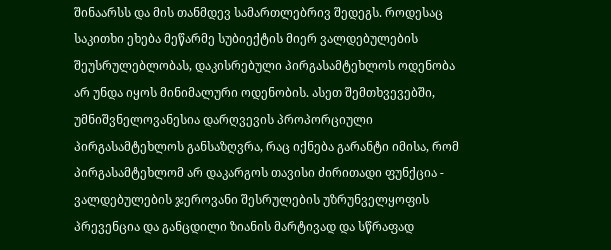შინაარსს და მის თანმდევ სამართლებრივ შედეგს. როდესაც საკითხი ეხება მეწარმე სუბიექტის მიერ ვალდებულების შეუსრულებლობას, დაკისრებული პირგასამტეხლოს ოდენობა არ უნდა იყოს მინიმალური ოდენობის. ასეთ შემთხვევებში, უმნიშვნელოვანესია დარღვევის პროპორციული პირგასამტეხლოს განსაზღვრა, რაც იქნება გარანტი იმისა, რომ პირგასამტეხლომ არ დაკარგოს თავისი ძირითადი ფუნქცია - ვალდებულების ჯეროვანი შესრულების უზრუნველყოფის პრევენცია და განცდილი ზიანის მარტივად და სწრაფად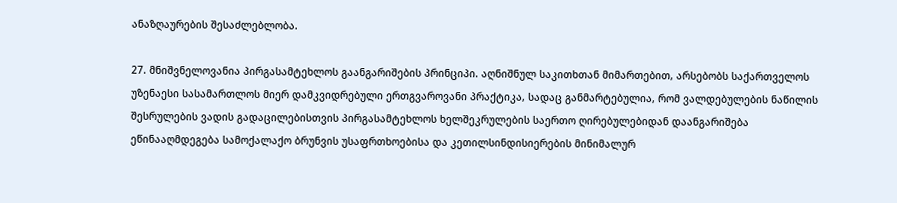ანაზღაურების შესაძლებლობა.

27. მნიშვნელოვანია პირგასამტეხლოს გაანგარიშების პრინციპი. აღნიშნულ საკითხთან მიმართებით, არსებობს საქართველოს უზენაესი სასამართლოს მიერ დამკვიდრებული ერთგვაროვანი პრაქტიკა, სადაც განმარტებულია, რომ ვალდებულების ნაწილის შესრულების ვადის გადაცილებისთვის პირგასამტეხლოს ხელშეკრულების საერთო ღირებულებიდან დაანგარიშება ეწინააღმდეგება სამოქალაქო ბრუნვის უსაფრთხოებისა და კეთილსინდისიერების მინიმალურ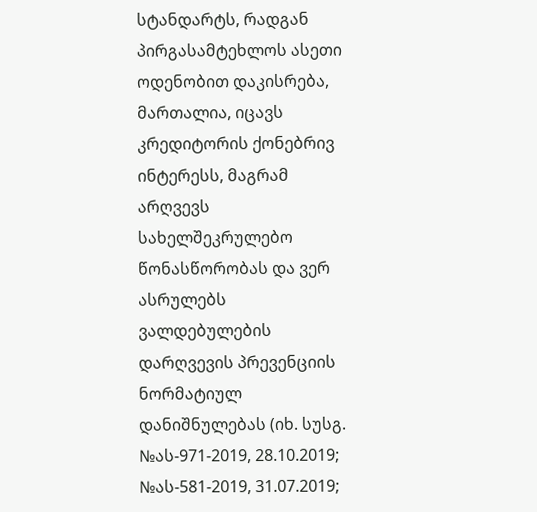სტანდარტს, რადგან პირგასამტეხლოს ასეთი ოდენობით დაკისრება, მართალია, იცავს კრედიტორის ქონებრივ ინტერესს, მაგრამ არღვევს სახელშეკრულებო წონასწორობას და ვერ ასრულებს ვალდებულების დარღვევის პრევენციის ნორმატიულ დანიშნულებას (იხ. სუსგ. №ას-971-2019, 28.10.2019; №ას-581-2019, 31.07.2019;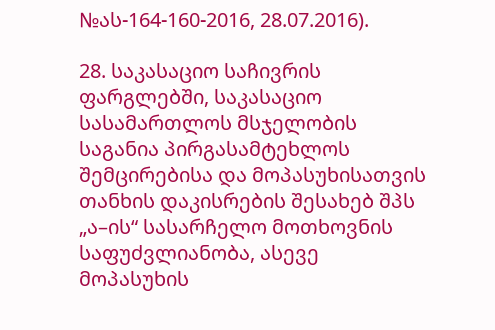№ას-164-160-2016, 28.07.2016).

28. საკასაციო საჩივრის ფარგლებში, საკასაციო სასამართლოს მსჯელობის საგანია პირგასამტეხლოს შემცირებისა და მოპასუხისათვის თანხის დაკისრების შესახებ შპს „ა–ის“ სასარჩელო მოთხოვნის საფუძვლიანობა, ასევე მოპასუხის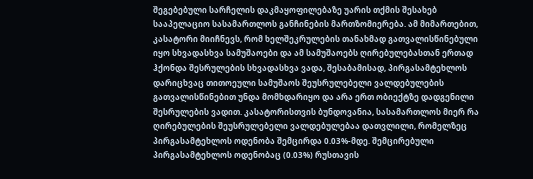შეგებებული სარჩელის დაკმაყოფილებაზე უარის თქმის შესახებ სააპელაციო სასამართლოს განჩინების მართზომიერება. ამ მიმართებით, კასატორი მიიჩნევს, რომ ხელშეკრულების თანახმად გათვალისწინებული იყო სხვადასხვა სამუშაოები და ამ სამუშაოებს ღირებულებასთან ერთად ჰქონდა შესრულების სხვადასხვა ვადა, შესაბამისად, პირგასამტეხლოს დარიცხვაც თითოეული სამუშაოს შეუსრულებელი ვალდებულების გათვალისწინებით უნდა მომხდარიყო და არა ერთ ობიექტზე დადგენილი შესრულების ვადით. კასატორისთვის ბუნდოვანია, სასამართლოს მიერ რა ღირებულების შეუსრულებელი ვალდებულებაა დათვლილი, რომელზეც პირგასამტეხლოს ოდენობა შემცირდა 0.03%-მდე. შემცირებული პირგასამტეხლოს ოდენობაც (0.03%) რუსთავის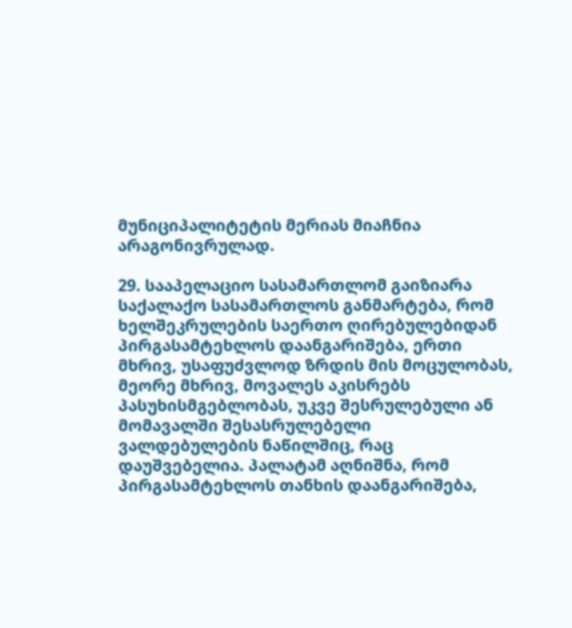მუნიციპალიტეტის მერიას მიაჩნია არაგონივრულად.

29. სააპელაციო სასამართლომ გაიზიარა საქალაქო სასამართლოს განმარტება, რომ ხელშეკრულების საერთო ღირებულებიდან პირგასამტეხლოს დაანგარიშება, ერთი მხრივ, უსაფუძვლოდ ზრდის მის მოცულობას, მეორე მხრივ, მოვალეს აკისრებს პასუხისმგებლობას, უკვე შესრულებული ან მომავალში შესასრულებელი ვალდებულების ნაწილშიც, რაც დაუშვებელია. პალატამ აღნიშნა, რომ პირგასამტეხლოს თანხის დაანგარიშება,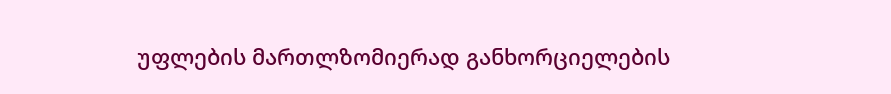უფლების მართლზომიერად განხორციელების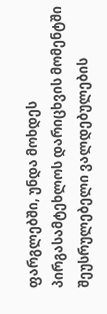ფარგლებში, უნდა მოხდეს პირგასამტეხლოს დარიცხვის მომენტში შეუსრულებელი ვალდებულების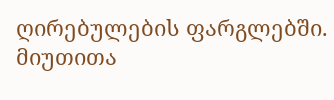ღირებულების ფარგლებში. მიუთითა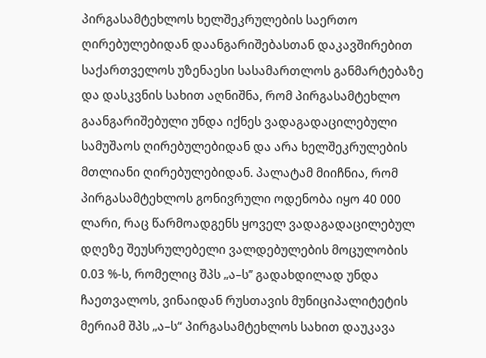პირგასამტეხლოს ხელშეკრულების საერთო ღირებულებიდან დაანგარიშებასთან დაკავშირებით საქართველოს უზენაესი სასამართლოს განმარტებაზე და დასკვნის სახით აღნიშნა, რომ პირგასამტეხლო გაანგარიშებული უნდა იქნეს ვადაგადაცილებული სამუშაოს ღირებულებიდან და არა ხელშეკრულების მთლიანი ღირებულებიდან. პალატამ მიიჩნია, რომ პირგასამტეხლოს გონივრული ოდენობა იყო 40 000 ლარი, რაც წარმოადგენს ყოველ ვადაგადაცილებულ დღეზე შეუსრულებელი ვალდებულების მოცულობის 0.03 %-ს, რომელიც შპს „ა–ს’’ გადახდილად უნდა ჩაეთვალოს, ვინაიდან რუსთავის მუნიციპალიტეტის მერიამ შპს „ა–ს“ პირგასამტეხლოს სახით დაუკავა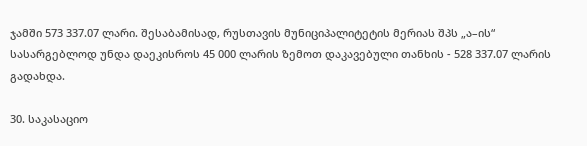ჯამში 573 337.07 ლარი. შესაბამისად, რუსთავის მუნიციპალიტეტის მერიას შპს „ა–ის“ სასარგებლოდ უნდა დაეკისროს 45 000 ლარის ზემოთ დაკავებული თანხის - 528 337.07 ლარის გადახდა.

30. საკასაციო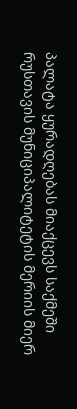პალატა ყურადღებას მიაქცევს საქმეში რუსთავის მუნიციპალიტეტის მერიის მიერ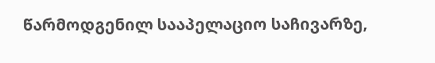წარმოდგენილ სააპელაციო საჩივარზე,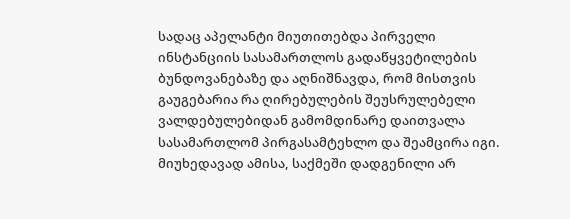სადაც აპელანტი მიუთითებდა პირველი ინსტანციის სასამართლოს გადაწყვეტილების ბუნდოვანებაზე და აღნიშნავდა, რომ მისთვის გაუგებარია რა ღირებულების შეუსრულებელი ვალდებულებიდან გამომდინარე დაითვალა სასამართლომ პირგასამტეხლო და შეამცირა იგი. მიუხედავად ამისა, საქმეში დადგენილი არ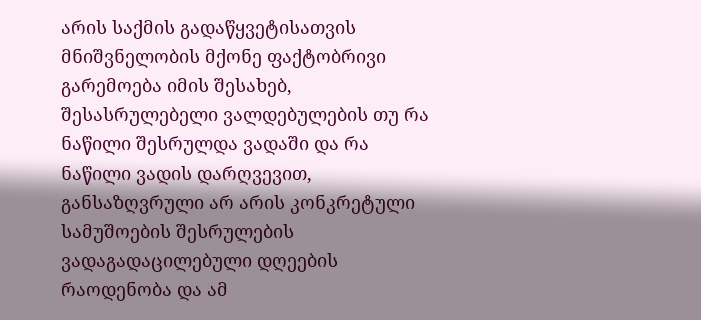არის საქმის გადაწყვეტისათვის მნიშვნელობის მქონე ფაქტობრივი გარემოება იმის შესახებ, შესასრულებელი ვალდებულების თუ რა ნაწილი შესრულდა ვადაში და რა ნაწილი ვადის დარღვევით, განსაზღვრული არ არის კონკრეტული სამუშოების შესრულების ვადაგადაცილებული დღეების რაოდენობა და ამ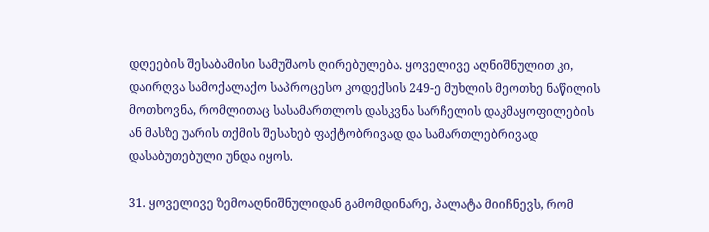დღეების შესაბამისი სამუშაოს ღირებულება. ყოველივე აღნიშნულით კი, დაირღვა სამოქალაქო საპროცესო კოდექსის 249-ე მუხლის მეოთხე ნაწილის მოთხოვნა, რომლითაც სასამართლოს დასკვნა სარჩელის დაკმაყოფილების ან მასზე უარის თქმის შესახებ ფაქტობრივად და სამართლებრივად დასაბუთებული უნდა იყოს.

31. ყოველივე ზემოაღნიშნულიდან გამომდინარე, პალატა მიიჩნევს, რომ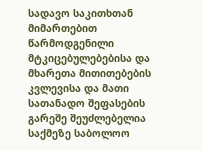სადავო საკითხთან მიმართებით წარმოდგენილი მტკიცებულებებისა და მხარეთა მითითებების კვლევისა და მათი სათანადო შეფასების გარეშე შეუძლებელია საქმეზე საბოლოო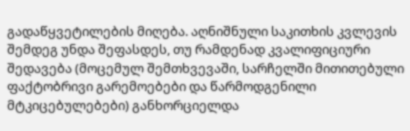გადაწყვეტილების მიღება. აღნიშნული საკითხის კვლევის შემდეგ უნდა შეფასდეს, თუ რამდენად კვალიფიციური შედავება (მოცემულ შემთხვევაში, სარჩელში მითითებული ფაქტობრივი გარემოებები და წარმოდგენილი მტკიცებულებები) განხორციელდა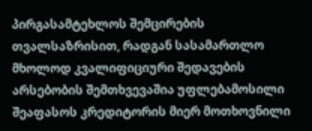პირგასამტეხლოს შემცირების თვალსაზრისით, რადგან სასამართლო მხოლოდ კვალიფიციური შედავების არსებობის შემთხვევაშია უფლებამოსილი შეაფასოს კრედიტორის მიერ მოთხოვნილი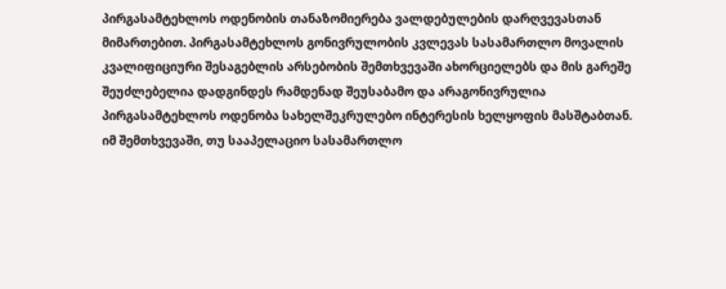პირგასამტეხლოს ოდენობის თანაზომიერება ვალდებულების დარღვევასთან მიმართებით. პირგასამტეხლოს გონივრულობის კვლევას სასამართლო მოვალის კვალიფიციური შესაგებლის არსებობის შემთხვევაში ახორციელებს და მის გარეშე შეუძლებელია დადგინდეს რამდენად შეუსაბამო და არაგონივრულია პირგასამტეხლოს ოდენობა სახელშეკრულებო ინტერესის ხელყოფის მასშტაბთან. იმ შემთხვევაში, თუ სააპელაციო სასამართლო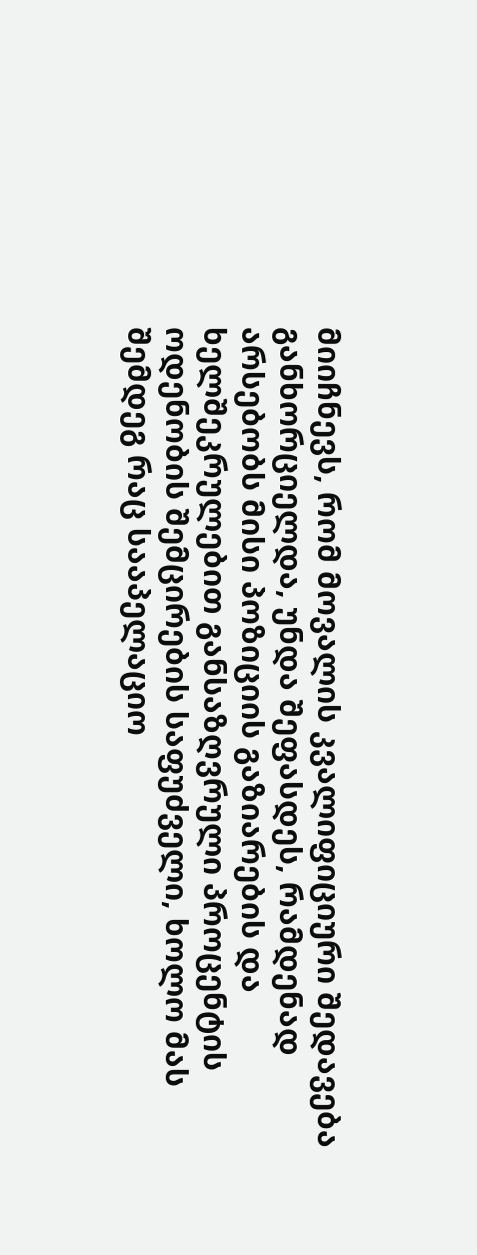მიიჩნევს, რომ მოვალის კვალიფიციური შედავება განხორციელდა, უნდა შეფასდეს, რამდენად არსებობს მისი პოზიციის გაზიარების და ხელშეკრულებით განსაზღვრული პროცენტის ოდენობის შემცირების საფუძველი, ხოლო მას შემდეგ რაც სააპელაციო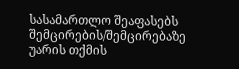სასამართლო შეაფასებს შემცირების/შემცირებაზე უარის თქმის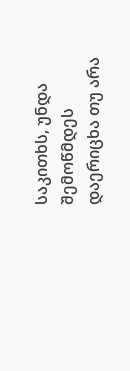საკითხს, უნდა შემოწმდეს დაერიცხა თუ არა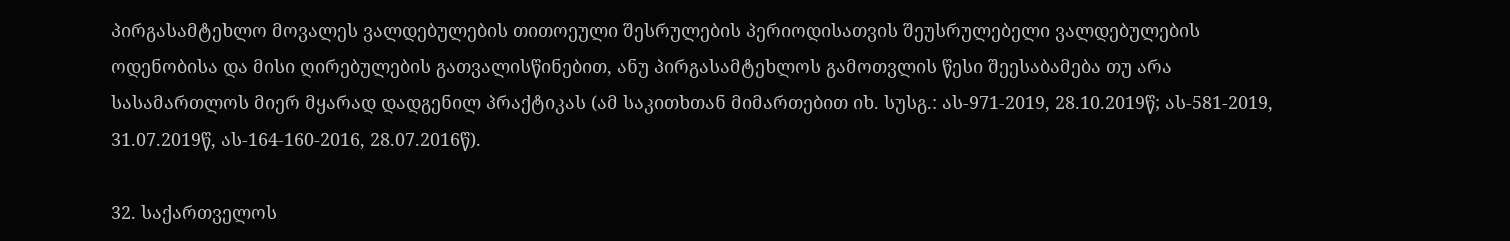პირგასამტეხლო მოვალეს ვალდებულების თითოეული შესრულების პერიოდისათვის შეუსრულებელი ვალდებულების ოდენობისა და მისი ღირებულების გათვალისწინებით, ანუ პირგასამტეხლოს გამოთვლის წესი შეესაბამება თუ არა სასამართლოს მიერ მყარად დადგენილ პრაქტიკას (ამ საკითხთან მიმართებით იხ. სუსგ.: ას-971-2019, 28.10.2019წ; ას-581-2019, 31.07.2019წ, ას-164-160-2016, 28.07.2016წ).

32. საქართველოს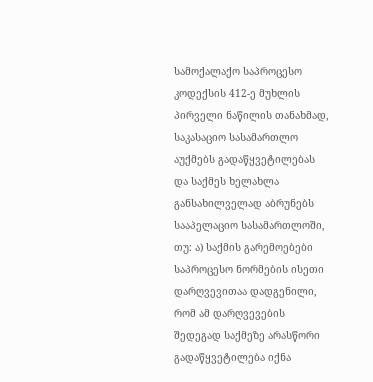სამოქალაქო საპროცესო კოდექსის 412-ე მუხლის პირველი ნაწილის თანახმად, საკასაციო სასამართლო აუქმებს გადაწყვეტილებას და საქმეს ხელახლა განსახილველად აბრუნებს სააპელაციო სასამართლოში, თუ: ა) საქმის გარემოებები საპროცესო ნორმების ისეთი დარღვევითაა დადგენილი, რომ ამ დარღვევების შედეგად საქმეზე არასწორი გადაწყვეტილება იქნა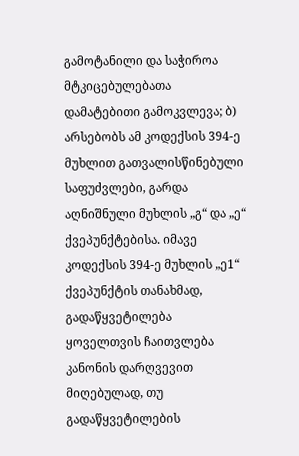გამოტანილი და საჭიროა მტკიცებულებათა დამატებითი გამოკვლევა; ბ) არსებობს ამ კოდექსის 394-ე მუხლით გათვალისწინებული საფუძვლები, გარდა აღნიშნული მუხლის „გ“ და „ე“ ქვეპუნქტებისა. იმავე კოდექსის 394-ე მუხლის „ე1“ ქვეპუნქტის თანახმად, გადაწყვეტილება ყოველთვის ჩაითვლება კანონის დარღვევით მიღებულად, თუ გადაწყვეტილების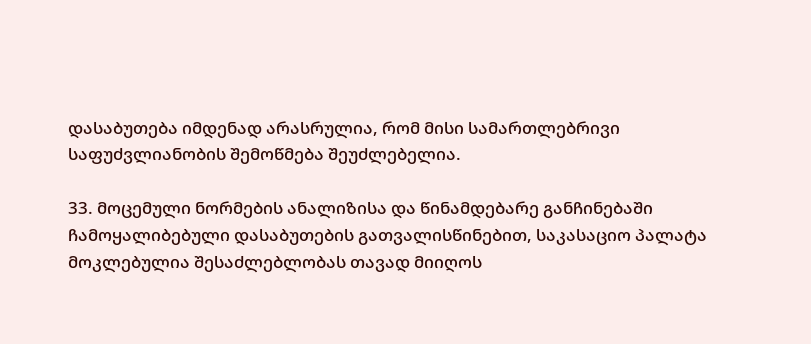დასაბუთება იმდენად არასრულია, რომ მისი სამართლებრივი საფუძვლიანობის შემოწმება შეუძლებელია.

33. მოცემული ნორმების ანალიზისა და წინამდებარე განჩინებაში ჩამოყალიბებული დასაბუთების გათვალისწინებით, საკასაციო პალატა მოკლებულია შესაძლებლობას თავად მიიღოს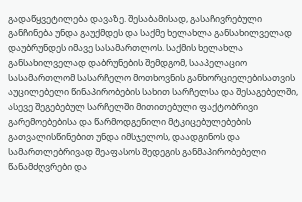გადაწყვეტილება დავაზე. შესაბამისად, გასაჩივრებული განჩინება უნდა გაუქმდეს და საქმე ხელახლა განსახილველად დაუბრუნდეს იმავე სასამართლოს. საქმის ხელახლა განსახილველად დაბრუნების შემდგომ, სააპელაციო სასამართლომ სასარჩელო მოთხოვნის განხორციელებისათვის აუცილებელი წინაპირობების სახით სარჩელსა და შესაგებელში, ასევე შეგებებულ სარჩელში მითითებული ფაქტობრივი გარემოებებისა და წარმოდგენილი მტკიცებულებების გათვალისწინებით უნდა იმსჯელოს, დაადგინოს და სამართლებრივად შეაფასოს შედეგის განმაპირობებელი წანამძღვრები და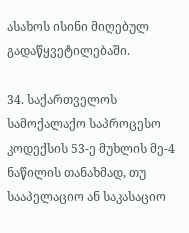ასახოს ისინი მიღებულ გადაწყვეტილებაში.

34. საქართველოს სამოქალაქო საპროცესო კოდექსის 53-ე მუხლის მე-4 ნაწილის თანახმად, თუ სააპელაციო ან საკასაციო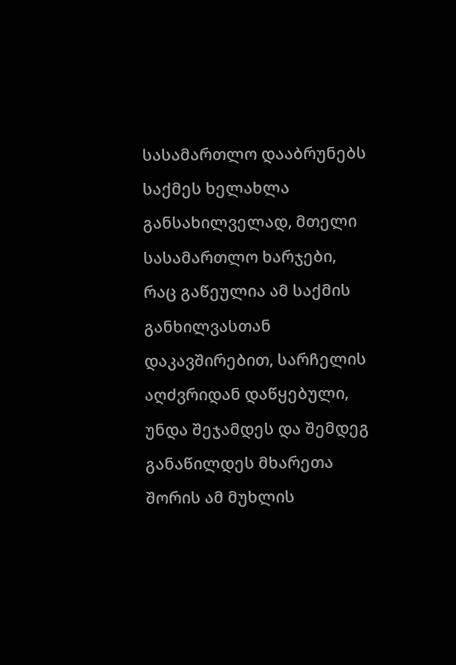სასამართლო დააბრუნებს საქმეს ხელახლა განსახილველად, მთელი სასამართლო ხარჯები, რაც გაწეულია ამ საქმის განხილვასთან დაკავშირებით, სარჩელის აღძვრიდან დაწყებული, უნდა შეჯამდეს და შემდეგ განაწილდეს მხარეთა შორის ამ მუხლის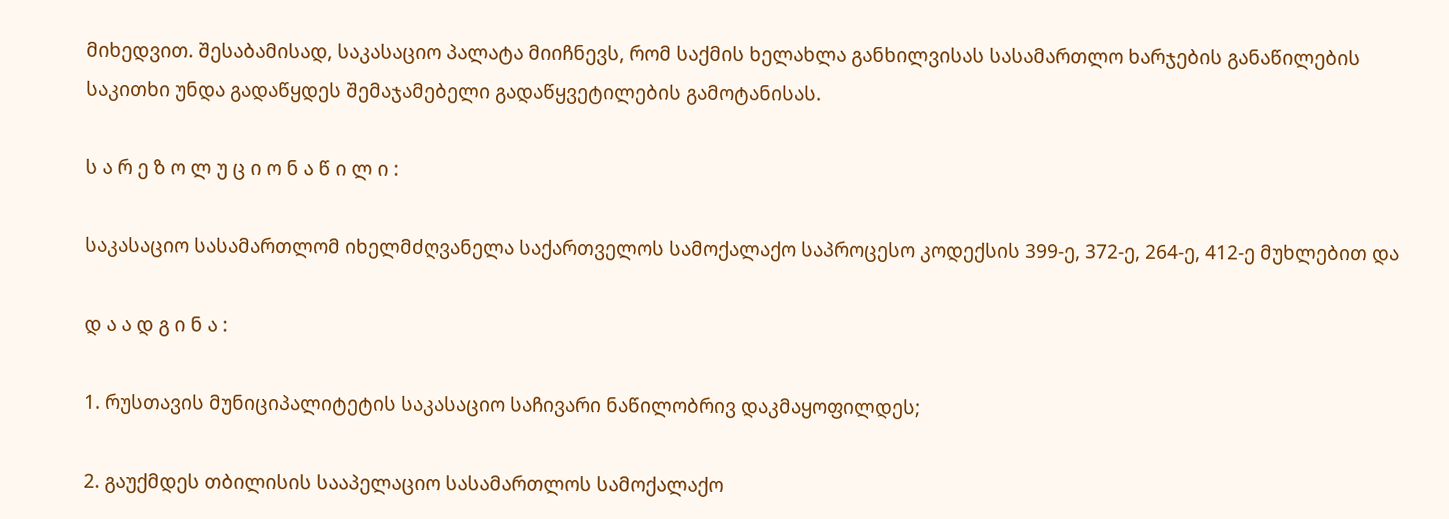მიხედვით. შესაბამისად, საკასაციო პალატა მიიჩნევს, რომ საქმის ხელახლა განხილვისას სასამართლო ხარჯების განაწილების საკითხი უნდა გადაწყდეს შემაჯამებელი გადაწყვეტილების გამოტანისას.

ს ა რ ე ზ ო ლ უ ც ი ო ნ ა წ ი ლ ი :

საკასაციო სასამართლომ იხელმძღვანელა საქართველოს სამოქალაქო საპროცესო კოდექსის 399-ე, 372-ე, 264-ე, 412-ე მუხლებით და

დ ა ა დ გ ი ნ ა :

1. რუსთავის მუნიციპალიტეტის საკასაციო საჩივარი ნაწილობრივ დაკმაყოფილდეს;

2. გაუქმდეს თბილისის სააპელაციო სასამართლოს სამოქალაქო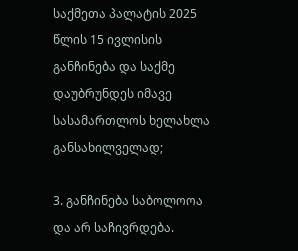საქმეთა პალატის 2025 წლის 15 ივლისის განჩინება და საქმე დაუბრუნდეს იმავე სასამართლოს ხელახლა განსახილველად;

3. განჩინება საბოლოოა და არ საჩივრდება.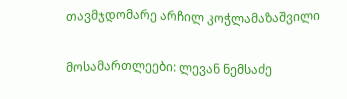თავმჯდომარე არჩილ კოჭლამაზაშვილი

მოსამართლეები: ლევან ნემსაძე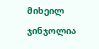მიხეილ ჯინჯოლია